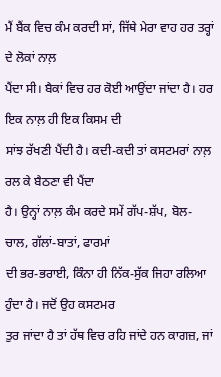ਮੈਂ ਬੈਂਕ ਵਿਚ ਕੰਮ ਕਰਦੀ ਸਾਂ, ਜਿੱਥੇ ਮੇਰਾ ਵਾਹ ਹਰ ਤਰ੍ਹਾਂ ਦੇ ਲੋਕਾਂ ਨਾਲ਼
ਪੈਂਦਾ ਸੀ। ਬੈਕਾਂ ਵਿਚ ਹਰ ਕੋਈ ਆਉਂਦਾ ਜਾਂਦਾ ਹੈ। ਹਰ ਇਕ ਨਾਲ਼ ਹੀ ਇਕ ਕਿਸਮ ਦੀ
ਸਾਂਝ ਰੱਖਣੀ ਪੈਂਦੀ ਹੈ। ਕਦੀ-ਕਦੀ ਤਾਂ ਕਸਟਮਰਾਂ ਨਾਲ਼ ਰਲ ਕੇ ਬੈਠਣਾ ਵੀ ਪੈਂਦਾ
ਹੈ। ਉਨ੍ਹਾਂ ਨਾਲ਼ ਕੰਮ ਕਰਦੇ ਸਮੇਂ ਗੱਪ-ਸ਼ੱਪ, ਬੋਲ-ਚਾਲ, ਗੱਲਾਂ-ਬਾਤਾਂ, ਫਾਰਮਾਂ
ਦੀ ਭਰ-ਭਰਾਈ, ਕਿੰਨਾ ਹੀ ਨਿੱਕ-ਸੁੱਕ ਜਿਹਾ ਰਲਿਆ ਹੁੰਦਾ ਹੈ। ਜਦੋਂ ਉਹ ਕਸਟਮਰ
ਤੁਰ ਜਾਂਦਾ ਹੈ ਤਾਂ ਹੱਥ ਵਿਚ ਰਹਿ ਜਾਂਦੇ ਹਨ ਕਾਗਜ਼, ਜਾਂ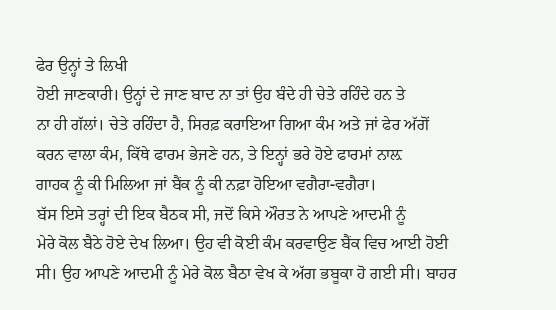ਫੇਰ ਉਨ੍ਹਾਂ ਤੇ ਲਿਖੀ
ਹੋਈ ਜਾਣਕਾਰੀ। ਉਨ੍ਹਾਂ ਦੇ ਜਾਣ ਬਾਦ ਨਾ ਤਾਂ ਉਹ ਬੰਦੇ ਹੀ ਚੇਤੇ ਰਹਿੰਦੇ ਹਨ ਤੇ
ਨਾ ਹੀ ਗੱਲਾਂ। ਚੇਤੇ ਰਹਿੰਦਾ ਹੈ, ਸਿਰਫ਼ ਕਰਾਇਆ ਗਿਆ ਕੰਮ ਅਤੇ ਜਾਂ ਫੇਰ ਅੱਗੋਂ
ਕਰਨ ਵਾਲਾ ਕੰਮ, ਕਿੱਥੇ ਫਾਰਮ ਭੇਜਣੇ ਹਨ, ਤੇ ਇਨ੍ਹਾਂ ਭਰੇ ਹੋਏ ਫਾਰਮਾਂ ਨਾਲ਼
ਗਾਹਕ ਨੂੰ ਕੀ ਮਿਲਿਆ ਜਾਂ ਬੈਂਕ ਨੂੰ ਕੀ ਨਫ਼ਾ ਹੋਇਆ ਵਗੈਰਾ-ਵਗੈਰਾ।
ਬੱਸ ਇਸੇ ਤਰ੍ਹਾਂ ਦੀ ਇਕ ਬੈਠਕ ਸੀ, ਜਦੋਂ ਕਿਸੇ ਔਰਤ ਨੇ ਆਪਣੇ ਆਦਮੀ ਨੂੰ
ਮੇਰੇ ਕੋਲ ਬੈਠੇ ਹੋਏ ਦੇਖ ਲਿਆ। ਉਹ ਵੀ ਕੋਈ ਕੰਮ ਕਰਵਾਉਣ ਬੈਂਕ ਵਿਚ ਆਈ ਹੋਈ
ਸੀ। ਉਹ ਆਪਣੇ ਆਦਮੀ ਨੂੰ ਮੇਰੇ ਕੋਲ ਬੈਠਾ ਵੇਖ ਕੇ ਅੱਗ ਭਬੂਕਾ ਹੋ ਗਈ ਸੀ। ਬਾਹਰ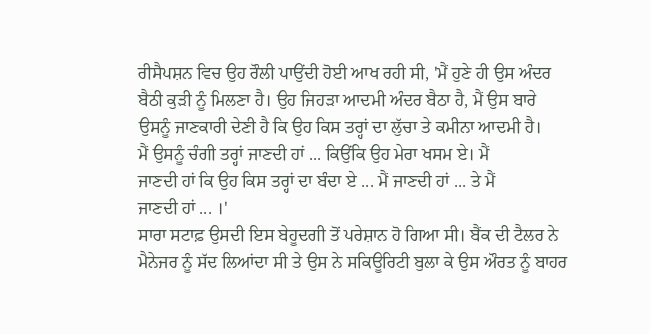ਰੀਸੈਪਸ਼ਨ ਵਿਚ ਉਹ ਰੌਲੀ ਪਾਉਂਦੀ ਹੋਈ ਆਖ ਰਹੀ ਸੀ, 'ਮੈਂ ਹੁਣੇ ਹੀ ਉਸ ਅੰਦਰ
ਬੈਠੀ ਕੁੜੀ ਨੂੰ ਮਿਲਣਾ ਹੈ। ਉਹ ਜਿਹੜਾ ਆਦਮੀ ਅੰਦਰ ਬੈਠਾ ਹੈ, ਮੈਂ ਉਸ ਬਾਰੇ
ਉਸਨੂੰ ਜਾਣਕਾਰੀ ਦੇਣੀ ਹੈ ਕਿ ਉਹ ਕਿਸ ਤਰ੍ਹਾਂ ਦਾ ਲੁੱਚਾ ਤੇ ਕਮੀਨਾ ਆਦਮੀ ਹੈ।
ਮੈਂ ਉਸਨੂੰ ਚੰਗੀ ਤਰ੍ਹਾਂ ਜਾਣਦੀ ਹਾਂ ... ਕਿਉਂਕਿ ਉਹ ਮੇਰਾ ਖਸਮ ਏ। ਮੈਂ
ਜਾਣਦੀ ਹਾਂ ਕਿ ਉਹ ਕਿਸ ਤਰ੍ਹਾਂ ਦਾ ਬੰਦਾ ਏ ... ਮੈਂ ਜਾਣਦੀ ਹਾਂ ... ਤੇ ਮੈਂ
ਜਾਣਦੀ ਹਾਂ ... ।'
ਸਾਰਾ ਸਟਾਫ਼ ਉਸਦੀ ਇਸ ਬੇਹੂਦਗੀ ਤੋਂ ਪਰੇਸ਼ਾਨ ਹੋ ਗਿਆ ਸੀ। ਬੈਂਕ ਦੀ ਟੈਲਰ ਨੇ
ਮੈਨੇਜਰ ਨੂੰ ਸੱਦ ਲਿਆਂਦਾ ਸੀ ਤੇ ਉਸ ਨੇ ਸਕਿਊਰਿਟੀ ਬੁਲਾ ਕੇ ਉਸ ਔਰਤ ਨੂੰ ਬਾਹਰ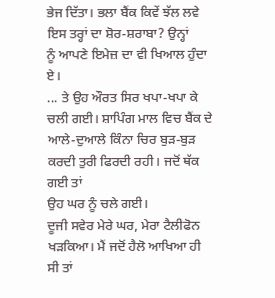ਭੇਜ ਦਿੱਤਾ। ਭਲਾ ਬੈਂਕ ਕਿਵੇਂ ਝੱਲ ਲਵੇ ਇਸ ਤਰ੍ਹਾਂ ਦਾ ਸ਼ੋਰ-ਸ਼ਰਾਬਾ? ਉਨ੍ਹਾਂ
ਨੂੰ ਆਪਣੇ ਇਮੇਜ਼ ਦਾ ਵੀ ਖਿਆਲ ਹੁੰਦਾ ਏ।
... ਤੇ ਉਹ ਔਰਤ ਸਿਰ ਖਪਾ-ਖਪਾ ਕੇ ਚਲੀ ਗਈ। ਸ਼ਾਪਿੰਗ ਮਾਲ ਵਿਚ ਬੈਂਕ ਦੇ
ਆਲੇ-ਦੁਆਲੇ ਕਿੰਨਾ ਚਿਰ ਬੁੜ-ਬੁੜ ਕਰਦੀ ਤੁਰੀ ਫਿਰਦੀ ਰਹੀ। ਜਦੋਂ ਥੱਕ ਗਈ ਤਾਂ
ਉਹ ਘਰ ਨੂੰ ਚਲੇ ਗਈ।
ਦੂਜੀ ਸਵੇਰ ਮੇਰੇ ਘਰ, ਮੇਰਾ ਟੈਲੀਫੋਨ ਖੜਕਿਆ। ਮੈਂ ਜਦੋਂ ਹੈਲੋ ਆਖਿਆ ਹੀ
ਸੀ ਤਾਂ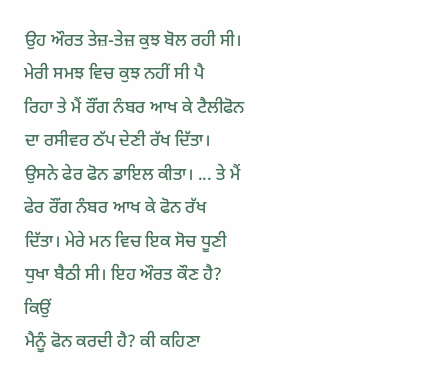ਉਹ ਔਰਤ ਤੇਜ਼-ਤੇਜ਼ ਕੁਝ ਬੋਲ ਰਹੀ ਸੀ। ਮੇਰੀ ਸਮਝ ਵਿਚ ਕੁਝ ਨਹੀਂ ਸੀ ਪੈ
ਰਿਹਾ ਤੇ ਮੈਂ ਰੌਂਗ ਨੰਬਰ ਆਖ ਕੇ ਟੈਲੀਫੋਨ ਦਾ ਰਸੀਵਰ ਠੱਪ ਦੇਣੀ ਰੱਖ ਦਿੱਤਾ।
ਉਸਨੇ ਫੇਰ ਫੋਨ ਡਾਇਲ ਕੀਤਾ। ... ਤੇ ਮੈਂ ਫੇਰ ਰੌਂਗ ਨੰਬਰ ਆਖ ਕੇ ਫੋਨ ਰੱਖ
ਦਿੱਤਾ। ਮੇਰੇ ਮਨ ਵਿਚ ਇਕ ਸੋਚ ਧੂਣੀ ਧੁਖਾ ਬੈਠੀ ਸੀ। ਇਹ ਔਰਤ ਕੌਣ ਹੈ? ਕਿਉਂ
ਮੈਨੂੰ ਫੋਨ ਕਰਦੀ ਹੈ? ਕੀ ਕਹਿਣਾ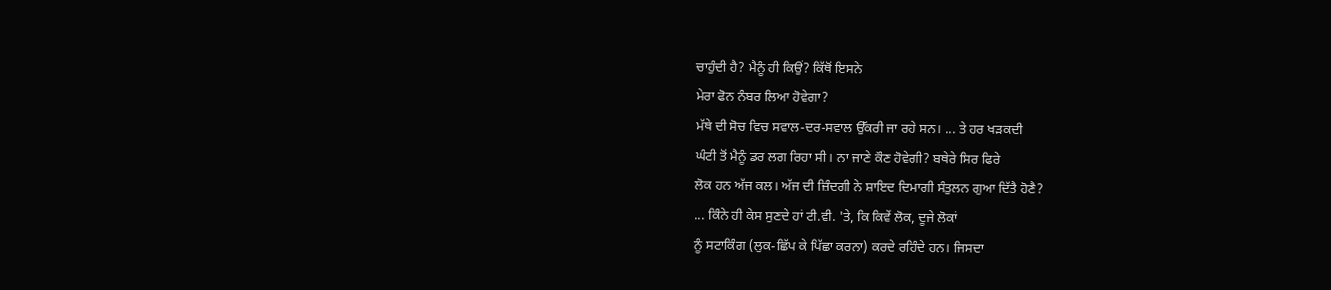ਚਾਹੁੰਦੀ ਹੈ? ਮੈਨੂੰ ਹੀ ਕਿਉਂ? ਕਿੱਥੋਂ ਇਸਨੇ
ਮੇਰਾ ਫੋਨ ਨੰਬਰ ਲਿਆ ਹੋਵੇਗਾ?
ਮੱਥੇ ਦੀ ਸੋਚ ਵਿਚ ਸਵਾਲ-ਦਰ-ਸਵਾਲ ਉੱਕਰੀ ਜਾ ਰਹੇ ਸਨ। ... ਤੇ ਹਰ ਖੜਕਦੀ
ਘੰਟੀ ਤੋਂ ਮੈਨੂੰ ਡਰ ਲਗ ਰਿਹਾ ਸੀ। ਨਾ ਜਾਣੇ ਕੌਣ ਹੋਵੇਗੀ? ਬਥੇਰੇ ਸਿਰ ਫਿਰੇ
ਲੋਕ ਹਨ ਅੱਜ ਕਲ। ਅੱਜ ਦੀ ਜ਼ਿੰਦਗੀ ਨੇ ਸ਼ਾਇਦ ਦਿਮਾਗੀ ਸੰਤੁਲਨ ਗੁਆ ਦਿੱਤੈ ਹੋਣੈ?
... ਕਿੰਨੇ ਹੀ ਕੇਸ ਸੁਣਦੇ ਹਾਂ ਟੀ.ਵੀ. 'ਤੇ, ਕਿ ਕਿਵੇਂ ਲੋਕ, ਦੂਜੇ ਲੋਕਾਂ
ਨੂੰ ਸਟਾਕਿੰਗ (ਲੁਕ-ਛਿੱਪ ਕੇ ਪਿੱਛਾ ਕਰਨਾ) ਕਰਦੇ ਰਹਿੰਦੇ ਹਨ। ਜਿਸਦਾ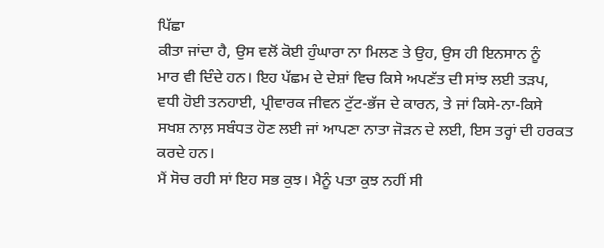ਪਿੱਛਾ
ਕੀਤਾ ਜਾਂਦਾ ਹੈ, ਉਸ ਵਲੋਂ ਕੋਈ ਹੁੰਘਾਰਾ ਨਾ ਮਿਲਣ ਤੇ ਉਹ, ਉਸ ਹੀ ਇਨਸਾਨ ਨੂੰ
ਮਾਰ ਵੀ ਦਿੰਦੇ ਹਨ। ਇਹ ਪੱਛਮ ਦੇ ਦੇਸ਼ਾਂ ਵਿਚ ਕਿਸੇ ਅਪਣੱਤ ਦੀ ਸਾਂਝ ਲਈ ਤੜਪ,
ਵਧੀ ਹੋਈ ਤਨਹਾਈ, ਪ੍ਰੀਵਾਰਕ ਜੀਵਨ ਟੁੱਟ-ਭੱਜ ਦੇ ਕਾਰਨ, ਤੇ ਜਾਂ ਕਿਸੇ-ਨਾ-ਕਿਸੇ
ਸਖਸ਼ ਨਾਲ਼ ਸਬੰਧਤ ਹੋਣ ਲਈ ਜਾਂ ਆਪਣਾ ਨਾਤਾ ਜੋੜਨ ਦੇ ਲਈ, ਇਸ ਤਰ੍ਹਾਂ ਦੀ ਹਰਕਤ
ਕਰਦੇ ਹਨ।
ਮੈਂ ਸੋਚ ਰਹੀ ਸਾਂ ਇਹ ਸਭ ਕੁਝ। ਮੈਨੂੰ ਪਤਾ ਕੁਝ ਨਹੀਂ ਸੀ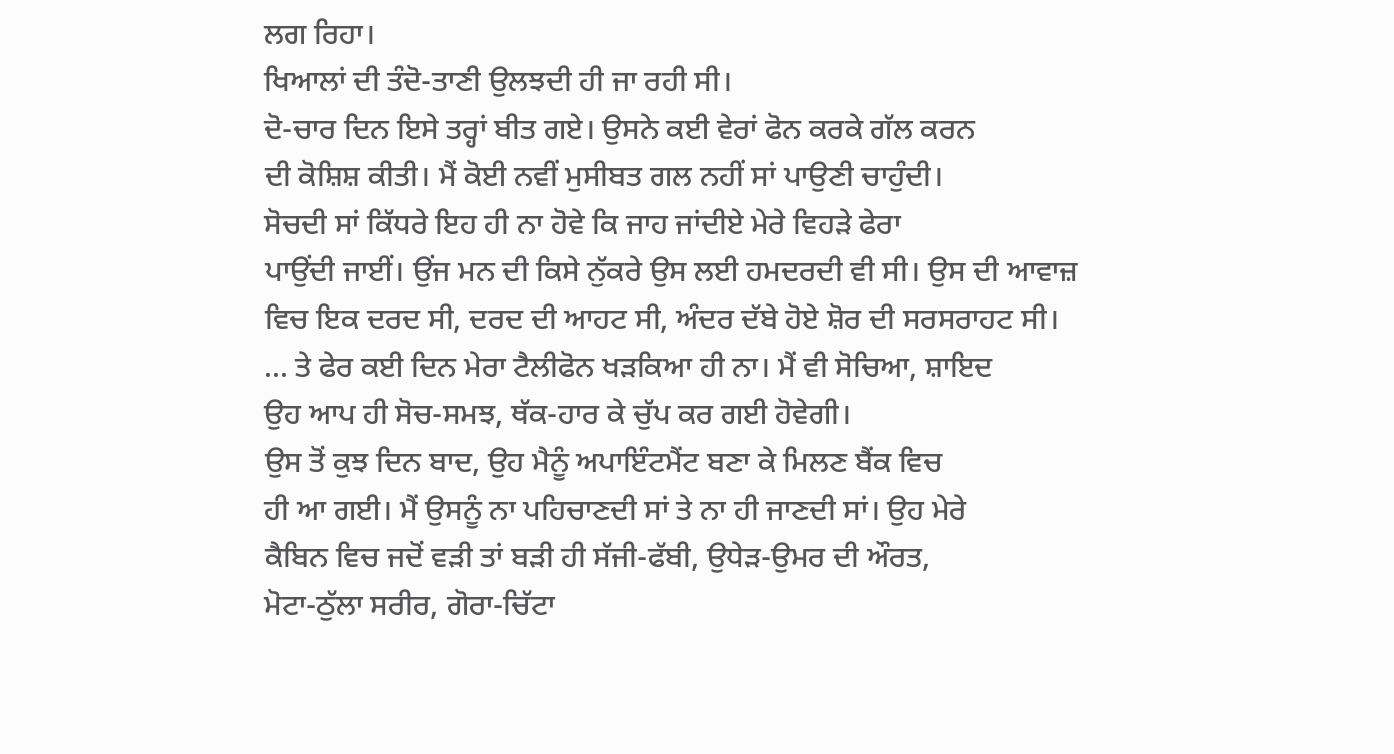ਲਗ ਰਿਹਾ।
ਖਿਆਲਾਂ ਦੀ ਤੰਦੋ-ਤਾਣੀ ਉਲਝਦੀ ਹੀ ਜਾ ਰਹੀ ਸੀ।
ਦੋ-ਚਾਰ ਦਿਨ ਇਸੇ ਤਰ੍ਹਾਂ ਬੀਤ ਗਏ। ਉਸਨੇ ਕਈ ਵੇਰਾਂ ਫੋਨ ਕਰਕੇ ਗੱਲ ਕਰਨ
ਦੀ ਕੋਸ਼ਿਸ਼ ਕੀਤੀ। ਮੈਂ ਕੋਈ ਨਵੀਂ ਮੁਸੀਬਤ ਗਲ ਨਹੀਂ ਸਾਂ ਪਾਉਣੀ ਚਾਹੁੰਦੀ।
ਸੋਚਦੀ ਸਾਂ ਕਿੱਧਰੇ ਇਹ ਹੀ ਨਾ ਹੋਵੇ ਕਿ ਜਾਹ ਜਾਂਦੀਏ ਮੇਰੇ ਵਿਹੜੇ ਫੇਰਾ
ਪਾਉਂਦੀ ਜਾਈਂ। ਉਂਜ ਮਨ ਦੀ ਕਿਸੇ ਨੁੱਕਰੇ ਉਸ ਲਈ ਹਮਦਰਦੀ ਵੀ ਸੀ। ਉਸ ਦੀ ਆਵਾਜ਼
ਵਿਚ ਇਕ ਦਰਦ ਸੀ, ਦਰਦ ਦੀ ਆਹਟ ਸੀ, ਅੰਦਰ ਦੱਬੇ ਹੋਏ ਸ਼ੋਰ ਦੀ ਸਰਸਰਾਹਟ ਸੀ।
... ਤੇ ਫੇਰ ਕਈ ਦਿਨ ਮੇਰਾ ਟੈਲੀਫੋਨ ਖੜਕਿਆ ਹੀ ਨਾ। ਮੈਂ ਵੀ ਸੋਚਿਆ, ਸ਼ਾਇਦ
ਉਹ ਆਪ ਹੀ ਸੋਚ-ਸਮਝ, ਥੱਕ-ਹਾਰ ਕੇ ਚੁੱਪ ਕਰ ਗਈ ਹੋਵੇਗੀ।
ਉਸ ਤੋਂ ਕੁਝ ਦਿਨ ਬਾਦ, ਉਹ ਮੈਨੂੰ ਅਪਾਇੰਟਮੈਂਟ ਬਣਾ ਕੇ ਮਿਲਣ ਬੈਂਕ ਵਿਚ
ਹੀ ਆ ਗਈ। ਮੈਂ ਉਸਨੂੰ ਨਾ ਪਹਿਚਾਣਦੀ ਸਾਂ ਤੇ ਨਾ ਹੀ ਜਾਣਦੀ ਸਾਂ। ਉਹ ਮੇਰੇ
ਕੈਬਿਨ ਵਿਚ ਜਦੋਂ ਵੜੀ ਤਾਂ ਬੜੀ ਹੀ ਸੱਜੀ-ਫੱਬੀ, ਉਧੇੜ-ਉਮਰ ਦੀ ਔਰਤ,
ਮੋਟਾ-ਠੁੱਲਾ ਸਰੀਰ, ਗੋਰਾ-ਚਿੱਟਾ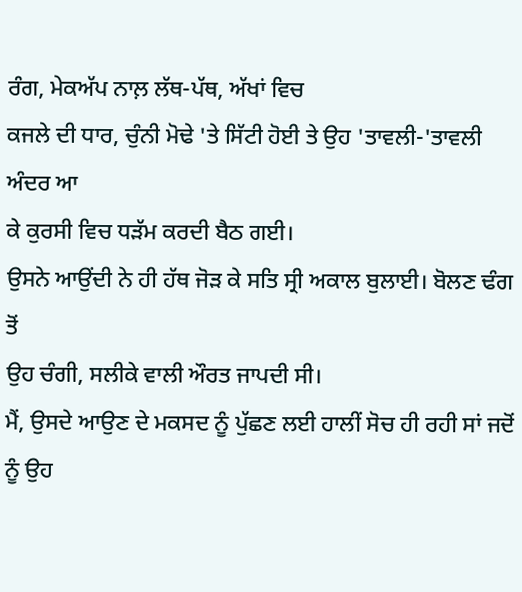ਰੰਗ, ਮੇਕਅੱਪ ਨਾਲ਼ ਲੱਥ-ਪੱਥ, ਅੱਖਾਂ ਵਿਚ
ਕਜਲੇ ਦੀ ਧਾਰ, ਚੁੰਨੀ ਮੋਢੇ 'ਤੇ ਸਿੱਟੀ ਹੋਈ ਤੇ ਉਹ 'ਤਾਵਲੀ-'ਤਾਵਲੀ ਅੰਦਰ ਆ
ਕੇ ਕੁਰਸੀ ਵਿਚ ਧੜੱਮ ਕਰਦੀ ਬੈਠ ਗਈ।
ਉਸਨੇ ਆਉਂਦੀ ਨੇ ਹੀ ਹੱਥ ਜੋੜ ਕੇ ਸਤਿ ਸ੍ਰੀ ਅਕਾਲ ਬੁਲਾਈ। ਬੋਲਣ ਢੰਗ ਤੋਂ
ਉਹ ਚੰਗੀ, ਸਲੀਕੇ ਵਾਲੀ ਔਰਤ ਜਾਪਦੀ ਸੀ।
ਮੈਂ, ਉਸਦੇ ਆਉਣ ਦੇ ਮਕਸਦ ਨੂੰ ਪੁੱਛਣ ਲਈ ਹਾਲੀਂ ਸੋਚ ਹੀ ਰਹੀ ਸਾਂ ਜਦੋਂ
ਨੂੰ ਉਹ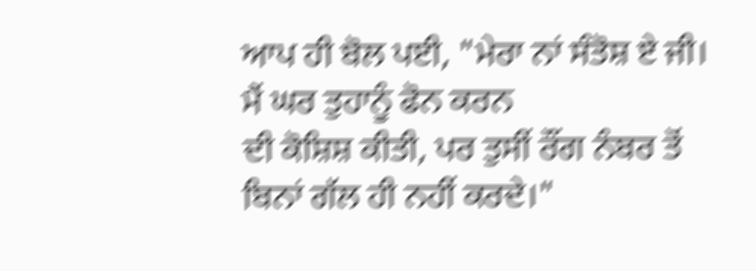ਆਪ ਹੀ ਬੋਲ ਪਈ, "ਮੇਰਾ ਨਾਂ ਸੰਤੋਸ਼ ਏ ਜੀ। ਮੈਂ ਘਰ ਤੁਹਾਨੂੰ ਫੋਨ ਕਰਨ
ਦੀ ਕੋਸ਼ਿਸ਼ ਕੀਤੀ, ਪਰ ਤੁਸੀਂ ਰੌਂਗ ਨੰਬਰ ਤੋਂ ਬਿਨਾਂ ਗੱਲ ਹੀ ਨਹੀਂ ਕਰਦੇ।"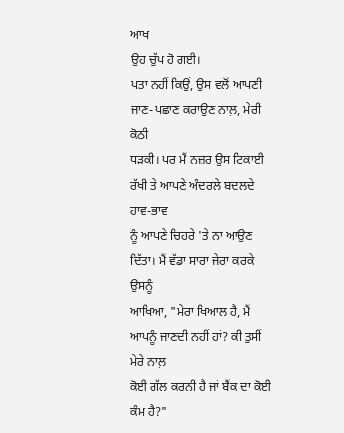ਆਖ
ਉਹ ਚੁੱਪ ਹੋ ਗਈ।
ਪਤਾ ਨਹੀਂ ਕਿਉਂ, ਉਸ ਵਲੋਂ ਆਪਣੀ ਜਾਣ-ਪਛਾਣ ਕਰਾਉਣ ਨਾਲ਼, ਮੇਰੀ ਕੋਠੀ
ਧੜਕੀ। ਪਰ ਮੈਂ ਨਜ਼ਰ ਉਸ ਟਿਕਾਈ ਰੱਖੀ ਤੇ ਆਪਣੇ ਅੰਦਰਲੇ ਬਦਲਦੇ ਹਾਵ-ਭਾਵ
ਨੂੰ ਆਪਣੇ ਚਿਹਰੇ 'ਤੇ ਨਾ ਆਉਣ ਦਿੱਤਾ। ਮੈਂ ਵੱਡਾ ਸਾਰਾ ਜੇਰਾ ਕਰਕੇ ਉਸਨੂੰ
ਆਖਿਆ, "ਮੇਰਾ ਖਿਆਲ ਹੈ, ਮੈਂ ਆਪਨੂੰ ਜਾਣਦੀ ਨਹੀਂ ਹਾਂ? ਕੀ ਤੁਸੀਂ ਮੇਰੇ ਨਾਲ਼
ਕੋਈ ਗੱਲ ਕਰਨੀ ਹੈ ਜਾਂ ਬੈਂਕ ਦਾ ਕੋਈ ਕੰਮ ਹੈ?"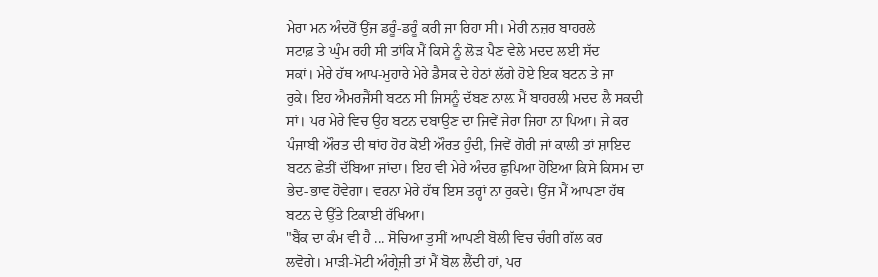ਮੇਰਾ ਮਨ ਅੰਦਰੋਂ ਉਂਜ ਡਰੂੰ-ਡਰੂੰ ਕਰੀ ਜਾ ਰਿਹਾ ਸੀ। ਮੇਰੀ ਨਜ਼ਰ ਬਾਹਰਲੇ
ਸਟਾਫ਼ ਤੇ ਘੁੰਮ ਰਹੀ ਸੀ ਤਾਂਕਿ ਮੈਂ ਕਿਸੇ ਨੂੰ ਲੋੜ ਪੈਣ ਵੇਲੇ ਮਦਦ ਲਈ ਸੱਦ
ਸਕਾਂ। ਮੇਰੇ ਹੱਥ ਆਪ-ਮੁਹਾਰੇ ਮੇਰੇ ਡੈਸਕ ਦੇ ਹੇਠਾਂ ਲੱਗੇ ਹੋਏ ਇਕ ਬਟਨ ਤੇ ਜਾ
ਰੁਕੇ। ਇਹ ਐਮਰਜੈਂਸੀ ਬਟਨ ਸੀ ਜਿਸਨੂੰ ਦੱਬਣ ਨਾਲ਼ ਮੈਂ ਬਾਹਰਲੀ ਮਦਦ ਲੈ ਸਕਦੀ
ਸਾਂ। ਪਰ ਮੇਰੇ ਵਿਚ ਉਹ ਬਟਨ ਦਬਾਉਣ ਦਾ ਜਿਵੇਂ ਜੇਰਾ ਜਿਹਾ ਨਾ ਪਿਆ। ਜੇ ਕਰ
ਪੰਜਾਬੀ ਔਰਤ ਦੀ ਥਾਂਹ ਹੋਰ ਕੋਈ ਔਰਤ ਹੁੰਦੀ, ਜਿਵੇਂ ਗੋਰੀ ਜਾਂ ਕਾਲੀ ਤਾਂ ਸ਼ਾਇਦ
ਬਟਨ ਛੇਤੀਂ ਦੱਬਿਆ ਜਾਂਦਾ। ਇਹ ਵੀ ਮੇਰੇ ਅੰਦਰ ਛੁਪਿਆ ਹੋਇਆ ਕਿਸੇ ਕਿਸਮ ਦਾ
ਭੇਦ-ਭਾਵ ਹੋਵੇਗਾ। ਵਰਨਾ ਮੇਰੇ ਹੱਥ ਇਸ ਤਰ੍ਹਾਂ ਨਾ ਰੁਕਦੇ। ਉਂਜ ਮੈਂ ਆਪਣਾ ਹੱਥ
ਬਟਨ ਦੇ ਉੱਤੇ ਟਿਕਾਈ ਰੱਖਿਆ।
"ਬੈਂਕ ਦਾ ਕੰਮ ਵੀ ਹੈ ... ਸੋਚਿਆ ਤੁਸੀਂ ਆਪਣੀ ਬੋਲੀ ਵਿਚ ਚੰਗੀ ਗੱਲ ਕਰ
ਲਵੋਗੇ। ਮਾੜੀ-ਮੋਟੀ ਅੰਗ੍ਰੇਜ਼ੀ ਤਾਂ ਮੈਂ ਬੋਲ ਲੈਂਦੀ ਹਾਂ, ਪਰ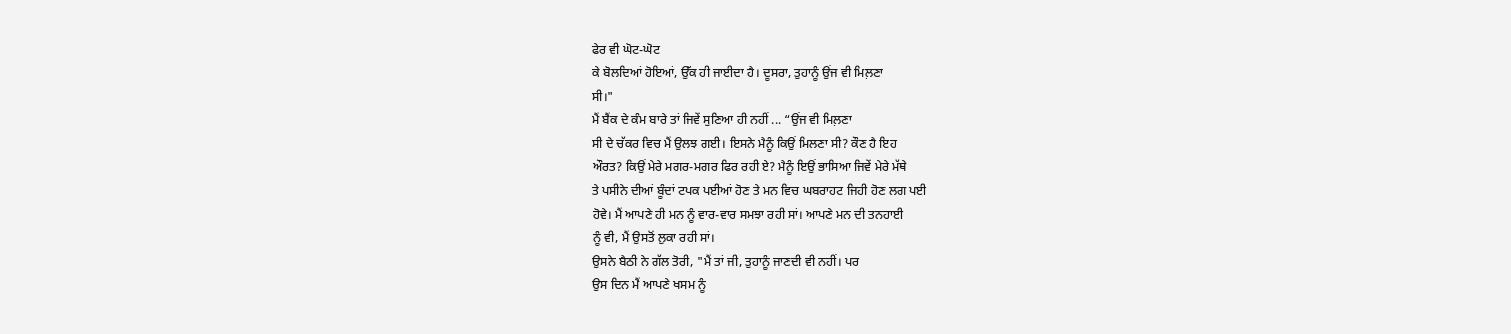ਫੇਰ ਵੀ ਘੋਟ-ਘੋਟ
ਕੇ ਬੋਲਦਿਆਂ ਹੋਇਆਂ, ਉੱਕ ਹੀ ਜਾਈਦਾ ਹੈ। ਦੂਸਰਾ, ਤੁਹਾਨੂੰ ਉਂਜ ਵੀ ਮਿਲ਼ਣਾ
ਸੀ।"
ਮੈਂ ਬੈਂਕ ਦੇ ਕੰਮ ਬਾਰੇ ਤਾਂ ਜਿਵੇਂ ਸੁਣਿਆ ਹੀ ਨਹੀਂ ... “ਉਂਜ ਵੀ ਮਿਲ਼ਣਾ
ਸੀ ਦੇ ਚੱਕਰ ਵਿਚ ਮੈਂ ਉਲਝ ਗਈ। ਇਸਨੇ ਮੈਨੂੰ ਕਿਉਂ ਮਿਲਣਾ ਸੀ? ਕੌਣ ਹੈ ਇਹ
ਔਰਤ? ਕਿਉਂ ਮੇਰੇ ਮਗਰ-ਮਗਰ ਫਿਰ ਰਹੀ ਏ? ਮੈਨੂੰ ਇਉਂ ਭਾਸਿਆ ਜਿਵੇਂ ਮੇਰੇ ਮੱਥੇ
ਤੇ ਪਸੀਨੇ ਦੀਆਂ ਬੂੰਦਾਂ ਟਪਕ ਪਈਆਂ ਹੋਣ ਤੇ ਮਨ ਵਿਚ ਘਬਰਾਹਟ ਜਿਹੀ ਹੋਣ ਲਗ ਪਈ
ਹੋਵੇ। ਮੈਂ ਆਪਣੇ ਹੀ ਮਨ ਨੂੰ ਵਾਰ-ਵਾਰ ਸਮਝਾ ਰਹੀ ਸਾਂ। ਆਪਣੇ ਮਨ ਦੀ ਤਨਹਾਈ
ਨੂੰ ਵੀ, ਮੈਂ ਉਸਤੋਂ ਲੁਕਾ ਰਹੀ ਸਾਂ।
ਉਸਨੇ ਬੈਠੀ ਨੇ ਗੱਲ ਤੋਰੀ, "ਮੈਂ ਤਾਂ ਜੀ, ਤੁਹਾਨੂੰ ਜਾਣਦੀ ਵੀ ਨਹੀਂ। ਪਰ
ਉਸ ਦਿਨ ਮੈਂ ਆਪਣੇ ਖਸਮ ਨੂੰ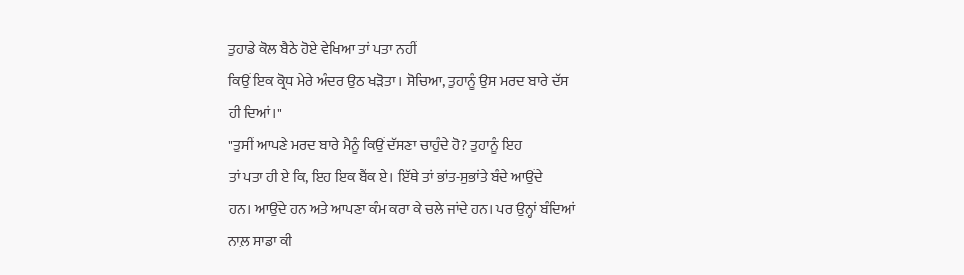ਤੁਹਾਡੇ ਕੋਲ ਬੈਠੇ ਹੋਏ ਵੇਖਿਆ ਤਾਂ ਪਤਾ ਨਹੀਂ
ਕਿਉਂ ਇਕ ਕ੍ਰੋਧ ਮੇਰੇ ਅੰਦਰ ਉਠ ਖੜੋਤਾ। ਸੋਚਿਆ, ਤੁਹਾਨੂੰ ਉਸ ਮਰਦ ਬਾਰੇ ਦੱਸ
ਹੀ ਦਿਆਂ।"
"ਤੁਸੀਂ ਆਪਣੇ ਮਰਦ ਬਾਰੇ ਮੈਨੂੰ ਕਿਉਂ ਦੱਸਣਾ ਚਾਹੁੰਦੇ ਹੋ? ਤੁਹਾਨੂੰ ਇਹ
ਤਾਂ ਪਤਾ ਹੀ ਏ ਕਿ, ਇਹ ਇਕ ਬੈਂਕ ਏ। ਇੱਥੇ ਤਾਂ ਭਾਂਤ-ਸੁਭਾਂਤੇ ਬੰਦੇ ਆਉਂਦੇ
ਹਨ। ਆਉਂਦੇ ਹਨ ਅਤੇ ਆਪਣਾ ਕੰਮ ਕਰਾ ਕੇ ਚਲੇ ਜਾਂਦੇ ਹਨ। ਪਰ ਉਨ੍ਹਾਂ ਬੰਦਿਆਂ
ਨਾਲ਼ ਸਾਡਾ ਕੀ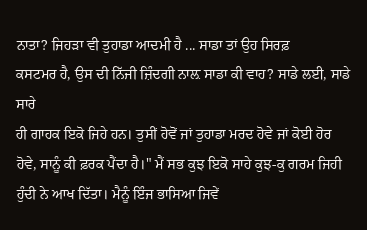ਨਾਤਾ? ਜਿਹੜਾ ਵੀ ਤੁਹਾਡਾ ਆਦਮੀ ਹੈ ... ਸਾਡਾ ਤਾਂ ਉਹ ਸਿਰਫ਼
ਕਸਟਮਰ ਹੈ, ਉਸ ਦੀ ਨਿੱਜੀ ਜ਼ਿੰਦਗੀ ਨਾਲ਼ ਸਾਡਾ ਕੀ ਵਾਹ? ਸਾਡੇ ਲਈ, ਸਾਡੇ ਸਾਰੇ
ਹੀ ਗਾਹਕ ਇਕੋ ਜਿਹੇ ਹਨ। ਤੁਸੀਂ ਹੋਵੋਂ ਜਾਂ ਤੁਹਾਡਾ ਮਰਦ ਹੋਵੇ ਜਾਂ ਕੋਈ ਹੋਰ
ਹੋਵੇ, ਸਾਨੂੰ ਕੀ ਫ਼ਰਕ ਪੈਂਦਾ ਹੈ।" ਮੈਂ ਸਭ ਕੁਝ ਇਕੋ ਸਾਹੇ ਕੁਝ-ਕੁ ਗਰਮ ਜਿਹੀ
ਹੁੰਦੀ ਨੇ ਆਖ ਦਿੱਤਾ। ਮੈਨੂੰ ਇੰਜ ਭਾਸਿਆ ਜਿਵੇਂ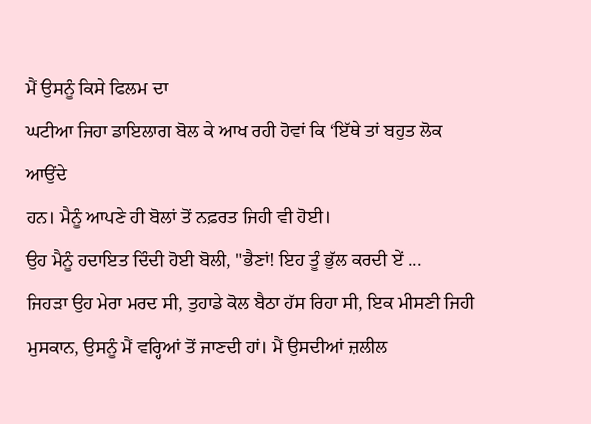ਮੈਂ ਉਸਨੂੰ ਕਿਸੇ ਫਿਲਮ ਦਾ
ਘਟੀਆ ਜਿਹਾ ਡਾਇਲਾਗ ਬੋਲ ਕੇ ਆਖ ਰਹੀ ਹੋਵਾਂ ਕਿ ‘ਇੱਥੇ ਤਾਂ ਬਹੁਤ ਲੋਕ ਆਉਂਦੇ
ਹਨ। ਮੈਨੂੰ ਆਪਣੇ ਹੀ ਬੋਲਾਂ ਤੋਂ ਨਫ਼ਰਤ ਜਿਹੀ ਵੀ ਹੋਈ।
ਉਹ ਮੈਨੂੰ ਹਦਾਇਤ ਦਿੰਦੀ ਹੋਈ ਬੋਲੀ, "ਭੈਣਾਂ! ਇਹ ਤੂੰ ਭੁੱਲ ਕਰਦੀ ਏਂ ...
ਜਿਹੜਾ ਉਹ ਮੇਰਾ ਮਰਦ ਸੀ, ਤੁਹਾਡੇ ਕੋਲ ਬੈਠਾ ਹੱਸ ਰਿਹਾ ਸੀ, ਇਕ ਮੀਸਣੀ ਜਿਹੀ
ਮੁਸਕਾਨ, ਉਸਨੂੰ ਮੈਂ ਵਰ੍ਹਿਆਂ ਤੋਂ ਜਾਣਦੀ ਹਾਂ। ਮੈਂ ਉਸਦੀਆਂ ਜ਼ਲੀਲ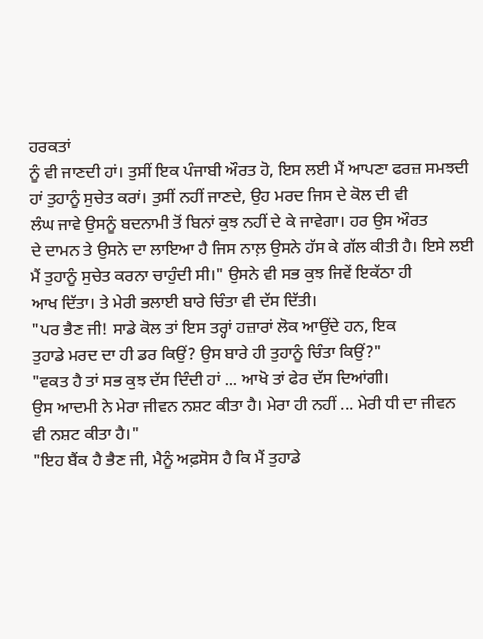ਹਰਕਤਾਂ
ਨੂੰ ਵੀ ਜਾਣਦੀ ਹਾਂ। ਤੁਸੀਂ ਇਕ ਪੰਜਾਬੀ ਔਰਤ ਹੋ, ਇਸ ਲਈ ਮੈਂ ਆਪਣਾ ਫਰਜ਼ ਸਮਝਦੀ
ਹਾਂ ਤੁਹਾਨੂੰ ਸੁਚੇਤ ਕਰਾਂ। ਤੁਸੀਂ ਨਹੀਂ ਜਾਣਦੇ, ਉਹ ਮਰਦ ਜਿਸ ਦੇ ਕੋਲ ਦੀ ਵੀ
ਲੰਘ ਜਾਵੇ ਉਸਨੂੰ ਬਦਨਾਮੀ ਤੋਂ ਬਿਨਾਂ ਕੁਝ ਨਹੀਂ ਦੇ ਕੇ ਜਾਵੇਗਾ। ਹਰ ਉਸ ਔਰਤ
ਦੇ ਦਾਮਨ ਤੇ ਉਸਨੇ ਦਾ ਲਾਇਆ ਹੈ ਜਿਸ ਨਾਲ਼ ਉਸਨੇ ਹੱਸ ਕੇ ਗੱਲ ਕੀਤੀ ਹੈ। ਇਸੇ ਲਈ
ਮੈਂ ਤੁਹਾਨੂੰ ਸੁਚੇਤ ਕਰਨਾ ਚਾਹੁੰਦੀ ਸੀ।" ਉਸਨੇ ਵੀ ਸਭ ਕੁਝ ਜਿਵੇਂ ਇਕੱਠਾ ਹੀ
ਆਖ ਦਿੱਤਾ। ਤੇ ਮੇਰੀ ਭਲਾਈ ਬਾਰੇ ਚਿੰਤਾ ਵੀ ਦੱਸ ਦਿੱਤੀ।
"ਪਰ ਭੈਣ ਜੀ! ਸਾਡੇ ਕੋਲ ਤਾਂ ਇਸ ਤਰ੍ਹਾਂ ਹਜ਼ਾਰਾਂ ਲੋਕ ਆਉਂਦੇ ਹਨ, ਇਕ
ਤੁਹਾਡੇ ਮਰਦ ਦਾ ਹੀ ਡਰ ਕਿਉਂ? ਉਸ ਬਾਰੇ ਹੀ ਤੁਹਾਨੂੰ ਚਿੰਤਾ ਕਿਉਂ?"
"ਵਕਤ ਹੈ ਤਾਂ ਸਭ ਕੁਝ ਦੱਸ ਦਿੰਦੀ ਹਾਂ ... ਆਖੋ ਤਾਂ ਫੇਰ ਦੱਸ ਦਿਆਂਗੀ।
ਉਸ ਆਦਮੀ ਨੇ ਮੇਰਾ ਜੀਵਨ ਨਸ਼ਟ ਕੀਤਾ ਹੈ। ਮੇਰਾ ਹੀ ਨਹੀਂ ... ਮੇਰੀ ਧੀ ਦਾ ਜੀਵਨ
ਵੀ ਨਸ਼ਟ ਕੀਤਾ ਹੈ।"
"ਇਹ ਬੈਂਕ ਹੈ ਭੈਣ ਜੀ, ਮੈਨੂੰ ਅਫ਼ਸੋਸ ਹੈ ਕਿ ਮੈਂ ਤੁਹਾਡੇ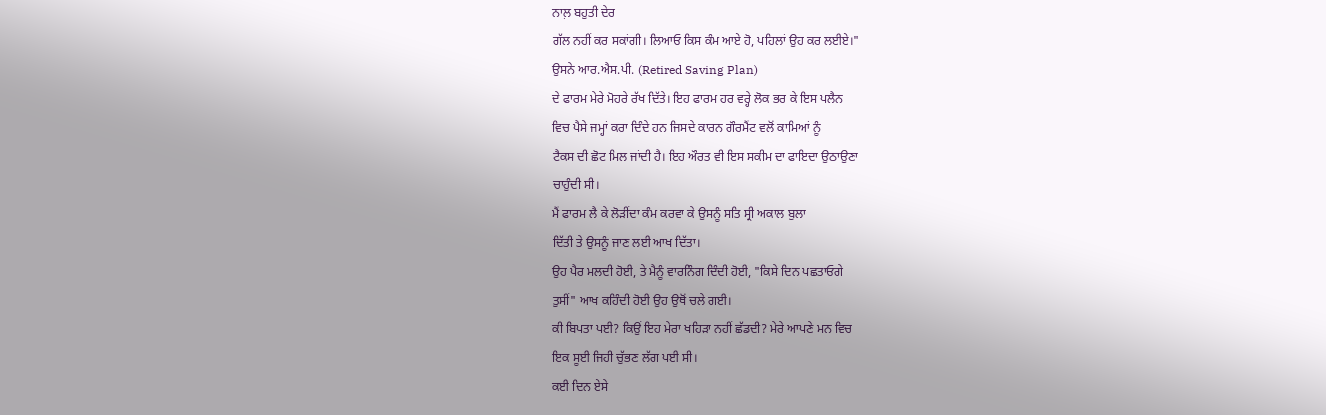ਨਾਲ਼ ਬਹੁਤੀ ਦੇਰ
ਗੱਲ ਨਹੀਂ ਕਰ ਸਕਾਂਗੀ। ਲਿਆਓ ਕਿਸ ਕੰਮ ਆਏ ਹੋ, ਪਹਿਲਾਂ ਉਹ ਕਰ ਲਈਏ।"
ਉਸਨੇ ਆਰ.ਐਸ.ਪੀ. (Retired Saving Plan)
ਦੇ ਫਾਰਮ ਮੇਰੇ ਮੋਹਰੇ ਰੱਖ ਦਿੱਤੇ। ਇਹ ਫਾਰਮ ਹਰ ਵਰ੍ਹੇ ਲੋਕ ਭਰ ਕੇ ਇਸ ਪਲੈਨ
ਵਿਚ ਪੈਸੇ ਜਮ੍ਹਾਂ ਕਰਾ ਦਿੰਦੇ ਹਨ ਜਿਸਦੇ ਕਾਰਨ ਗੌਰਮੈਂਟ ਵਲੋਂ ਕਾਮਿਆਂ ਨੂੰ
ਟੈਕਸ ਦੀ ਛੋਟ ਮਿਲ ਜਾਂਦੀ ਹੈ। ਇਹ ਔਰਤ ਵੀ ਇਸ ਸਕੀਮ ਦਾ ਫਾਇਦਾ ਉਠਾਉਣਾ
ਚਾਹੁੰਦੀ ਸੀ।
ਮੈਂ ਫਾਰਮ ਲੈ ਕੇ ਲੋੜੀਂਦਾ ਕੰਮ ਕਰਵਾ ਕੇ ਉਸਨੂੰ ਸਤਿ ਸ੍ਰੀ ਅਕਾਲ ਬੁਲਾ
ਦਿੱਤੀ ਤੇ ਉਸਨੂੰ ਜਾਣ ਲਈ ਆਖ ਦਿੱਤਾ।
ਉਹ ਪੈਰ ਮਲਦੀ ਹੋਈ, ਤੇ ਮੈਨੂੰ ਵਾਰਨਿੰਗ ਦਿੰਦੀ ਹੋਈ, "ਕਿਸੇ ਦਿਨ ਪਛਤਾਓਗੇ
ਤੁਸੀਂ" ਆਖ ਕਹਿੰਦੀ ਹੋਈ ਉਹ ਉਥੋਂ ਚਲੇ ਗਈ।
ਕੀ ਬਿਪਤਾ ਪਈ? ਕਿਉਂ ਇਹ ਮੇਰਾ ਖਹਿੜਾ ਨਹੀਂ ਛੱਡਦੀ? ਮੇਰੇ ਆਪਣੇ ਮਨ ਵਿਚ
ਇਕ ਸੂਈ ਜਿਹੀ ਚੁੱਭਣ ਲੱਗ ਪਈ ਸੀ।
ਕਈ ਦਿਨ ਏਸੇ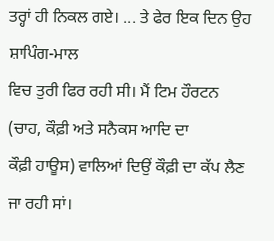ਤਰ੍ਹਾਂ ਹੀ ਨਿਕਲ ਗਏ। ... ਤੇ ਫੇਰ ਇਕ ਦਿਨ ਉਹ ਸ਼ਾਪਿੰਗ-ਮਾਲ
ਵਿਚ ਤੁਰੀ ਫਿਰ ਰਹੀ ਸੀ। ਮੈਂ ਟਿਮ ਹੌਰਟਨ (ਚਾਹ, ਕੌਫ਼ੀ ਅਤੇ ਸਨੈਕਸ ਆਦਿ ਦਾ
ਕੌਫ਼ੀ ਹਾਊਸ) ਵਾਲਿਆਂ ਦਿਉਂ ਕੌਫ਼ੀ ਦਾ ਕੱਪ ਲੈਣ ਜਾ ਰਹੀ ਸਾਂ।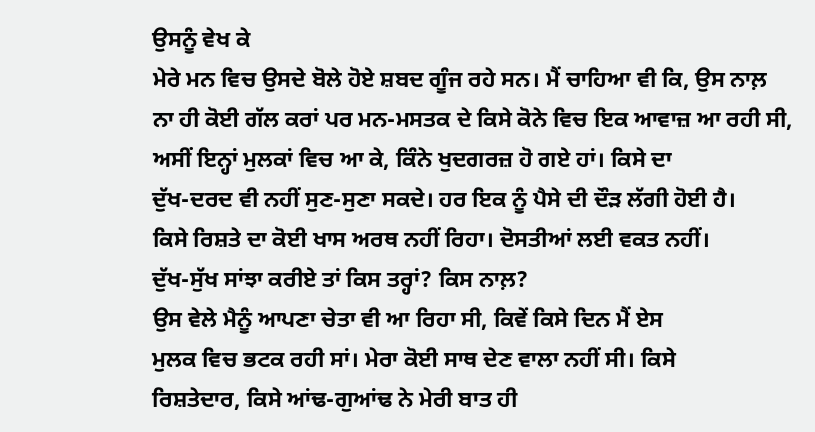ਉਸਨੂੰ ਵੇਖ ਕੇ
ਮੇਰੇ ਮਨ ਵਿਚ ਉਸਦੇ ਬੋਲੇ ਹੋਏ ਸ਼ਬਦ ਗੂੰਜ ਰਹੇ ਸਨ। ਮੈਂ ਚਾਹਿਆ ਵੀ ਕਿ, ਉਸ ਨਾਲ਼
ਨਾ ਹੀ ਕੋਈ ਗੱਲ ਕਰਾਂ ਪਰ ਮਨ-ਮਸਤਕ ਦੇ ਕਿਸੇ ਕੋਨੇ ਵਿਚ ਇਕ ਆਵਾਜ਼ ਆ ਰਹੀ ਸੀ,
ਅਸੀਂ ਇਨ੍ਹਾਂ ਮੁਲਕਾਂ ਵਿਚ ਆ ਕੇ, ਕਿੰਨੇ ਖੁਦਗਰਜ਼ ਹੋ ਗਏ ਹਾਂ। ਕਿਸੇ ਦਾ
ਦੁੱਖ-ਦਰਦ ਵੀ ਨਹੀਂ ਸੁਣ-ਸੁਣਾ ਸਕਦੇ। ਹਰ ਇਕ ਨੂੰ ਪੈਸੇ ਦੀ ਦੌੜ ਲੱਗੀ ਹੋਈ ਹੈ।
ਕਿਸੇ ਰਿਸ਼ਤੇ ਦਾ ਕੋਈ ਖਾਸ ਅਰਥ ਨਹੀਂ ਰਿਹਾ। ਦੋਸਤੀਆਂ ਲਈ ਵਕਤ ਨਹੀਂ।
ਦੁੱਖ-ਸੁੱਖ ਸਾਂਝਾ ਕਰੀਏ ਤਾਂ ਕਿਸ ਤਰ੍ਹਾਂ? ਕਿਸ ਨਾਲ਼?
ਉਸ ਵੇਲੇ ਮੈਨੂੰ ਆਪਣਾ ਚੇਤਾ ਵੀ ਆ ਰਿਹਾ ਸੀ, ਕਿਵੇਂ ਕਿਸੇ ਦਿਨ ਮੈਂ ਏਸ
ਮੁਲਕ ਵਿਚ ਭਟਕ ਰਹੀ ਸਾਂ। ਮੇਰਾ ਕੋਈ ਸਾਥ ਦੇਣ ਵਾਲਾ ਨਹੀਂ ਸੀ। ਕਿਸੇ
ਰਿਸ਼ਤੇਦਾਰ, ਕਿਸੇ ਆਂਢ-ਗੁਆਂਢ ਨੇ ਮੇਰੀ ਬਾਤ ਹੀ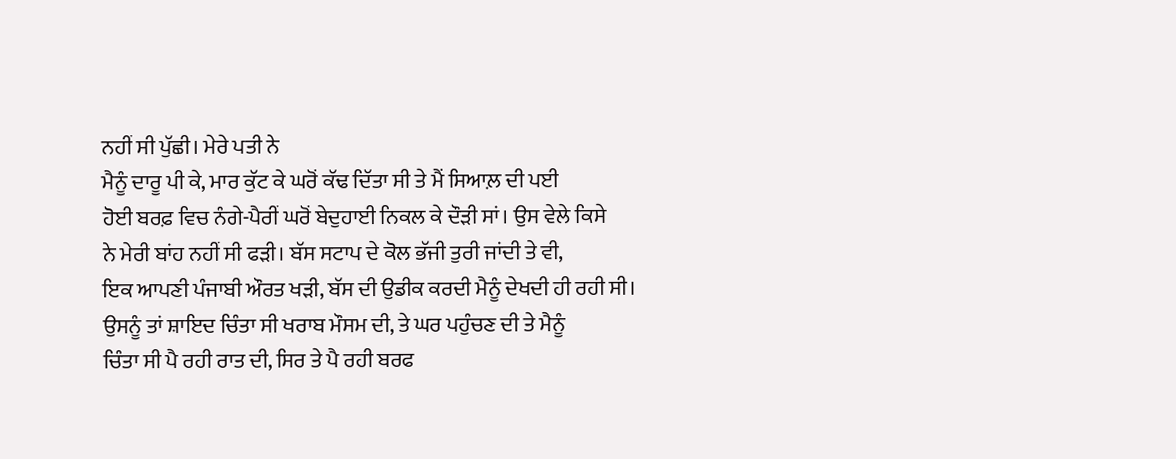ਨਹੀਂ ਸੀ ਪੁੱਛੀ। ਮੇਰੇ ਪਤੀ ਨੇ
ਮੈਨੂੰ ਦਾਰੂ ਪੀ ਕੇ, ਮਾਰ ਕੁੱਟ ਕੇ ਘਰੋਂ ਕੱਢ ਦਿੱਤਾ ਸੀ ਤੇ ਮੈਂ ਸਿਆਲ਼ ਦੀ ਪਈ
ਹੋਈ ਬਰਫ਼ ਵਿਚ ਨੰਗੇ-ਪੈਰੀਂ ਘਰੋਂ ਬੇਦੁਹਾਈ ਨਿਕਲ ਕੇ ਦੌੜੀ ਸਾਂ। ਉਸ ਵੇਲੇ ਕਿਸੇ
ਨੇ ਮੇਰੀ ਬਾਂਹ ਨਹੀਂ ਸੀ ਫੜੀ। ਬੱਸ ਸਟਾਪ ਦੇ ਕੋਲ ਭੱਜੀ ਤੁਰੀ ਜਾਂਦੀ ਤੇ ਵੀ,
ਇਕ ਆਪਣੀ ਪੰਜਾਬੀ ਔਰਤ ਖੜੀ, ਬੱਸ ਦੀ ਉਡੀਕ ਕਰਦੀ ਮੈਨੂੰ ਦੇਖਦੀ ਹੀ ਰਹੀ ਸੀ।
ਉਸਨੂੰ ਤਾਂ ਸ਼ਾਇਦ ਚਿੰਤਾ ਸੀ ਖਰਾਬ ਮੌਸਮ ਦੀ, ਤੇ ਘਰ ਪਹੁੰਚਣ ਦੀ ਤੇ ਮੈਨੂੰ
ਚਿੰਤਾ ਸੀ ਪੈ ਰਹੀ ਰਾਤ ਦੀ, ਸਿਰ ਤੇ ਪੈ ਰਹੀ ਬਰਫ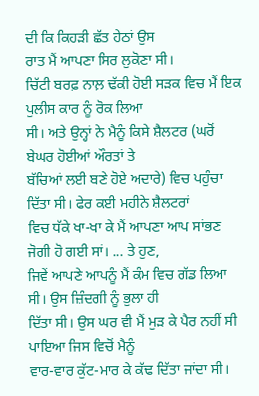ਦੀ ਕਿ ਕਿਹੜੀ ਛੱਤ ਹੇਠਾਂ ਉਸ
ਰਾਤ ਮੈਂ ਆਪਣਾ ਸਿਰ ਲੁਕੋਣਾ ਸੀ।
ਚਿੱਟੀ ਬਰਫ਼ ਨਾਲ਼ ਢੱਕੀ ਹੋਈ ਸੜਕ ਵਿਚ ਮੈਂ ਇਕ ਪੁਲੀਸ ਕਾਰ ਨੂੰ ਰੋਕ ਲਿਆ
ਸੀ। ਅਤੇ ਉਨ੍ਹਾਂ ਨੇ ਮੈਨੂੰ ਕਿਸੇ ਸ਼ੈਲਟਰ (ਘਰੋਂ ਬੇਘਰ ਹੋਈਆਂ ਔਰਤਾਂ ਤੇ
ਬੱਚਿਆਂ ਲਈ ਬਣੇ ਹੋਏ ਅਦਾਰੇ) ਵਿਚ ਪਹੁੰਚਾ ਦਿੱਤਾ ਸੀ। ਫੇਰ ਕਈ ਮਹੀਨੇ ਸ਼ੈਲਟਰਾਂ
ਵਿਚ ਧੱਕੇ ਖਾ-ਖਾ ਕੇ ਮੈਂ ਆਪਣਾ ਆਪ ਸਾਂਭਣ ਜੋਗੀ ਹੋ ਗਈ ਸਾਂ। ... ਤੇ ਹੁਣ,
ਜਿਵੇਂ ਆਪਣੇ ਆਪਨੂੰ ਮੈਂ ਕੰਮ ਵਿਚ ਗੱਡ ਲਿਆ ਸੀ। ਉਸ ਜ਼ਿੰਦਗੀ ਨੂੰ ਭੁਲਾ ਹੀ
ਦਿੱਤਾ ਸੀ। ਉਸ ਘਰ ਵੀ ਮੈਂ ਮੁੜ ਕੇ ਪੈਰ ਨਹੀਂ ਸੀ ਪਾਇਆ ਜਿਸ ਵਿਚੋਂ ਮੈਨੂੰ
ਵਾਰ-ਵਾਰ ਕੁੱਟ-ਮਾਰ ਕੇ ਕੱਢ ਦਿੱਤਾ ਜਾਂਦਾ ਸੀ।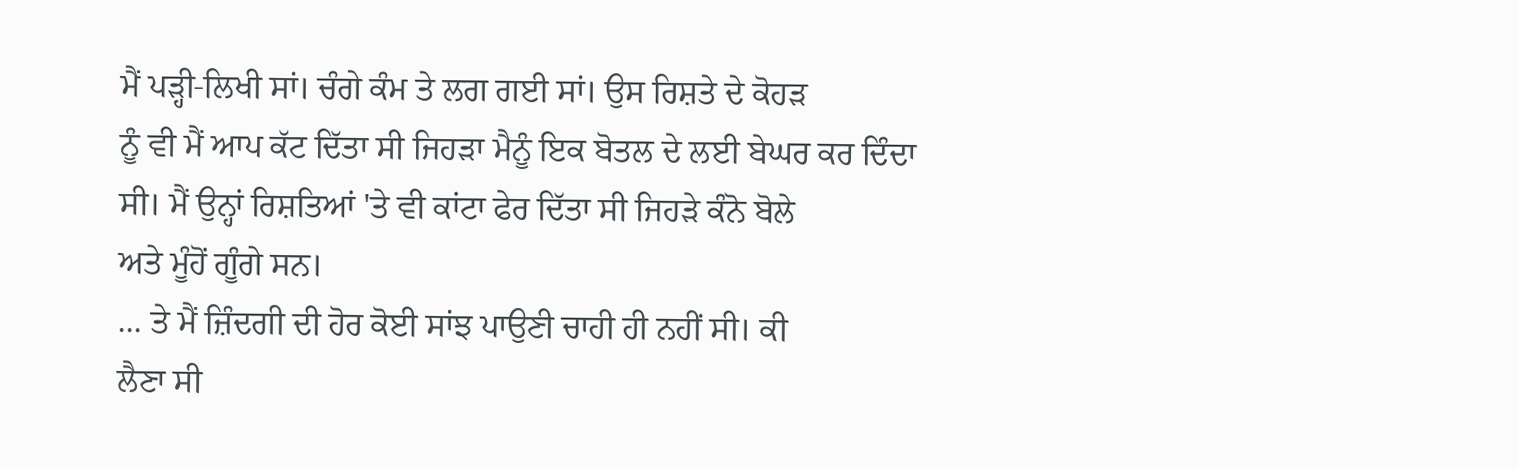ਮੈਂ ਪੜ੍ਹੀ-ਲਿਖੀ ਸਾਂ। ਚੰਗੇ ਕੰਮ ਤੇ ਲਗ ਗਈ ਸਾਂ। ਉਸ ਰਿਸ਼ਤੇ ਦੇ ਕੋਹੜ
ਨੂੰ ਵੀ ਮੈਂ ਆਪ ਕੱਟ ਦਿੱਤਾ ਸੀ ਜਿਹੜਾ ਮੈਨੂੰ ਇਕ ਬੋਤਲ ਦੇ ਲਈ ਬੇਘਰ ਕਰ ਦਿੰਦਾ
ਸੀ। ਮੈਂ ਉਨ੍ਹਾਂ ਰਿਸ਼ਤਿਆਂ 'ਤੇ ਵੀ ਕਾਂਟਾ ਫੇਰ ਦਿੱਤਾ ਸੀ ਜਿਹੜੇ ਕੰਨੋ ਬੋਲੇ
ਅਤੇ ਮੂੰਹੋਂ ਗੂੰਗੇ ਸਨ।
... ਤੇ ਮੈਂ ਜ਼ਿੰਦਗੀ ਦੀ ਹੋਰ ਕੋਈ ਸਾਂਝ ਪਾਉਣੀ ਚਾਹੀ ਹੀ ਨਹੀਂ ਸੀ। ਕੀ
ਲੈਣਾ ਸੀ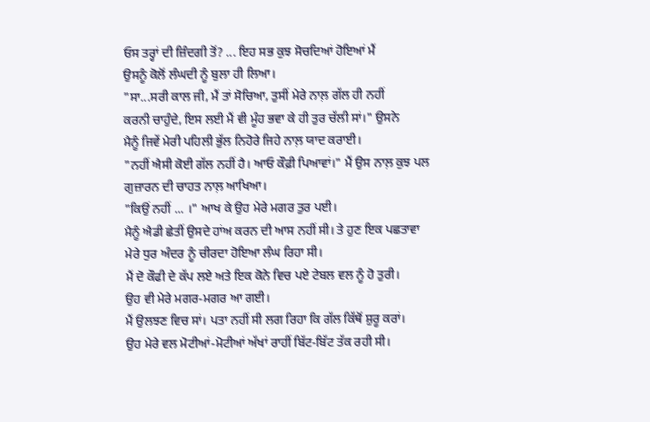ਓਸ ਤਰ੍ਹਾਂ ਦੀ ਜ਼ਿੰਦਗੀ ਤੋਂ? ... ਇਹ ਸਭ ਕੁਝ ਸੋਚਦਿਆਂ ਹੋਇਆਂ ਮੈਂ
ਉਸਨੂੰ ਕੋਲੋਂ ਲੰਘਦੀ ਨੂੰ ਬੁਲਾ ਹੀ ਲਿਆ।
"ਸਾ...ਸਰੀ ਕਾਲ ਜੀ, ਮੈਂ ਤਾਂ ਸੋਚਿਆ, ਤੁਸੀਂ ਮੇਰੇ ਨਾਲ਼ ਗੱਲ ਹੀ ਨਹੀਂ
ਕਰਨੀ ਚਾਹੁੰਦੇ, ਇਸ ਲਈ ਮੈਂ ਵੀ ਮੂੰਹ ਭਵਾ ਕੇ ਹੀ ਤੁਰ ਚੱਲੀ ਸਾਂ।" ਉਸਨੇ
ਮੈਨੂੰ ਜਿਵੇਂ ਮੇਰੀ ਪਹਿਲੀ ਭੁੱਲ ਨਿਹੋਰੇ ਜਿਹੇ ਨਾਲ਼ ਯਾਦ ਕਰਾਈ।
"ਨਹੀਂ ਐਸੀ ਕੋਈ ਗੱਲ ਨਹੀਂ ਹੈ। ਆਓ ਕੌਫ਼ੀ ਪਿਆਵਾਂ।" ਮੈਂ ਉਸ ਨਾਲ਼ ਕੁਝ ਪਲ
ਗੁਜ਼ਾਰਨ ਦੀ ਚਾਹਤ ਨਾਲ਼ ਆਖਿਆ।
"ਕਿਉਂ ਨਹੀਂ ... ।" ਆਖ ਕੇ ਉਹ ਮੇਰੇ ਮਗਰ ਤੁਰ ਪਈ।
ਮੈਨੂੰ ਐਡੀ ਛੇਤੀਂ ਉਸਦੇ ਹਾਂਅ ਕਰਨ ਦੀ ਆਸ ਨਹੀਂ ਸੀ। ਤੇ ਹੁਣ ਇਕ ਪਛਤਾਵਾ
ਮੇਰੇ ਧੁਰ ਅੰਦਰ ਨੂੰ ਚੀਰਦਾ ਹੋਇਆ ਲੰਘ ਰਿਹਾ ਸੀ।
ਮੈਂ ਦੋ ਕੌਫੀ ਦੇ ਕੱਪ ਲਏ ਅਤੇ ਇਕ ਕੋਨੇ ਵਿਚ ਪਏ ਟੇਬਲ ਵਲ ਨੂੰ ਹੋ ਤੁਰੀ।
ਉਹ ਵੀ ਮੇਰੇ ਮਗਰ-ਮਗਰ ਆ ਗਈ।
ਮੈਂ ਉਲਝਣ ਵਿਚ ਸਾਂ। ਪਤਾ ਨਹੀਂ ਸੀ ਲਗ ਰਿਹਾ ਕਿ ਗੱਲ ਕਿੱਥੋਂ ਸ਼ੁਰੂ ਕਰਾਂ।
ਉਹ ਮੇਰੇ ਵਲ ਮੋਟੀਆਂ-ਮੋਟੀਆਂ ਅੱਖਾਂ ਰਾਹੀਂ ਬਿੱਟ-ਬਿੱਟ ਤੱਕ ਰਹੀ ਸੀ।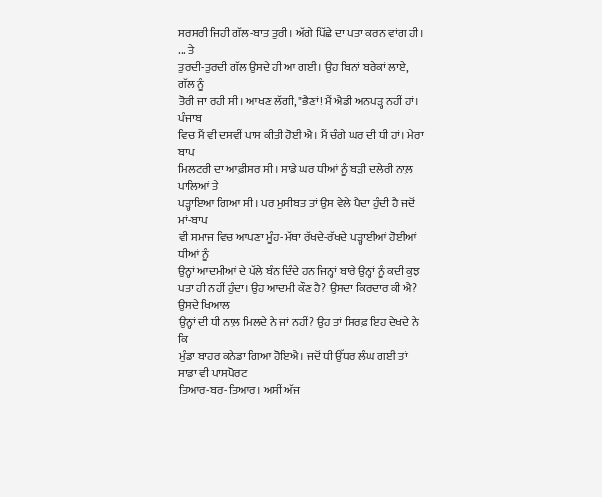ਸਰਸਰੀ ਜਿਹੀ ਗੱਲ-ਬਾਤ ਤੁਰੀ। ਅੱਗੇ ਪਿੱਛੇ ਦਾ ਪਤਾ ਕਰਨ ਵਾਂਗ ਹੀ। ... ਤੇ
ਤੁਰਦੀ-ਤੁਰਦੀ ਗੱਲ ਉਸਦੇ ਹੀ ਆ ਗਈ। ਉਹ ਬਿਨਾਂ ਬਰੇਕਾਂ ਲਾਏ, ਗੱਲ ਨੂੰ
ਤੋਰੀ ਜਾ ਰਹੀ ਸੀ। ਆਖਣ ਲੱਗੀ, "ਭੈਣਾਂ! ਮੈਂ ਐਡੀ ਅਨਪੜ੍ਹ ਨਹੀਂ ਹਾਂ। ਪੰਜਾਬ
ਵਿਚ ਮੈਂ ਵੀ ਦਸਵੀਂ ਪਾਸ ਕੀਤੀ ਹੋਈ ਐ। ਮੈਂ ਚੰਗੇ ਘਰ ਦੀ ਧੀ ਹਾਂ। ਮੇਰਾ ਬਾਪ
ਮਿਲਟਰੀ ਦਾ ਆਫ਼ੀਸਰ ਸੀ। ਸਾਡੇ ਘਰ ਧੀਆਂ ਨੂੰ ਬੜੀ ਦਲੇਰੀ ਨਾਲ਼ ਪਾਲਿਆਂ ਤੇ
ਪੜ੍ਹਾਇਆ ਗਿਆ ਸੀ। ਪਰ ਮੁਸੀਬਤ ਤਾਂ ਉਸ ਵੇਲੇ ਪੈਦਾ ਹੁੰਦੀ ਹੈ ਜਦੋਂ ਮਾਂ-ਬਾਪ
ਵੀ ਸਮਾਜ ਵਿਚ ਆਪਣਾ ਮੂੰਹ-ਮੱਥਾ ਰੱਖਦੇ-ਰੱਖਦੇ ਪੜ੍ਹਾਈਆਂ ਹੋਈਆਂ ਧੀਆਂ ਨੂੰ
ਉਨ੍ਹਾਂ ਆਦਮੀਆਂ ਦੇ ਪੱਲੇ ਬੰਨ ਦਿੰਦੇ ਹਨ ਜਿਨ੍ਹਾਂ ਬਾਰੇ ਉਨ੍ਹਾਂ ਨੂੰ ਕਦੀ ਕੁਝ
ਪਤਾ ਹੀ ਨਹੀਂ ਹੁੰਦਾ। ਉਹ ਆਦਮੀ ਕੌਣ ਹੈ? ਉਸਦਾ ਕਿਰਦਾਰ ਕੀ ਐ? ਉਸਦੇ ਖਿਆਲ
ਉਨ੍ਹਾਂ ਦੀ ਧੀ ਨਾਲ਼ ਮਿਲਦੇ ਨੇ ਜਾਂ ਨਹੀਂ? ਉਹ ਤਾਂ ਸਿਰਫ਼ ਇਹ ਦੇਖਦੇ ਨੇ ਕਿ
ਮੁੰਡਾ ਬਾਹਰ ਕਨੇਡਾ ਗਿਆ ਹੋਇਐ। ਜਦੋਂ ਧੀ ਉੱਧਰ ਲੰਘ ਗਈ ਤਾਂ ਸਾਡਾ ਵੀ ਪਾਸਪੋਰਟ
ਤਿਆਰ-ਬਰ-ਤਿਆਰ। ਅਸੀਂ ਅੱਜ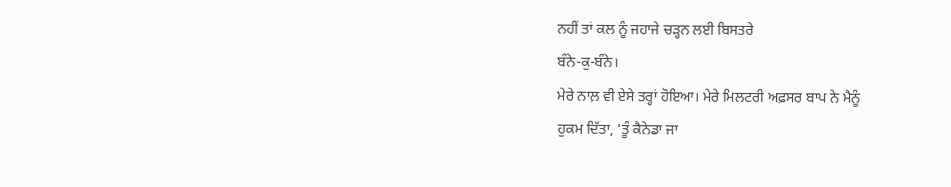ਨਹੀਂ ਤਾਂ ਕਲ ਨੂੰ ਜਹਾਜੇ ਚੜ੍ਹਨ ਲਈ ਬਿਸਤਰੇ
ਬੰਨੇ-ਕੁ-ਬੰਨੇ।
ਮੇਰੇ ਨਾਲ਼ ਵੀ ਏਸੇ ਤਰ੍ਹਾਂ ਹੋਇਆ। ਮੇਰੇ ਮਿਲਟਰੀ ਅਫ਼ਸਰ ਬਾਪ ਨੇ ਮੈਨੂੰ
ਹੁਕਮ ਦਿੱਤਾ, ‘ਤੂੰ ਕੈਨੇਡਾ ਜਾ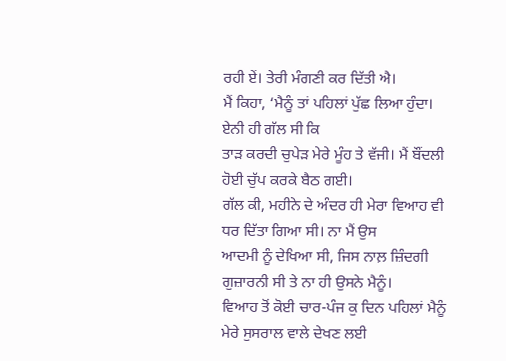ਰਹੀ ਏਂ। ਤੇਰੀ ਮੰਗਣੀ ਕਰ ਦਿੱਤੀ ਐ।
ਮੈਂ ਕਿਹਾ, ‘ਮੈਨੂੰ ਤਾਂ ਪਹਿਲਾਂ ਪੁੱਛ ਲਿਆ ਹੁੰਦਾ। ਏਨੀ ਹੀ ਗੱਲ ਸੀ ਕਿ
ਤਾੜ ਕਰਦੀ ਚੁਪੇੜ ਮੇਰੇ ਮੂੰਹ ਤੇ ਵੱਜੀ। ਮੈਂ ਬੌਂਦਲੀ ਹੋਈ ਚੁੱਪ ਕਰਕੇ ਬੈਠ ਗਈ।
ਗੱਲ ਕੀ, ਮਹੀਨੇ ਦੇ ਅੰਦਰ ਹੀ ਮੇਰਾ ਵਿਆਹ ਵੀ ਧਰ ਦਿੱਤਾ ਗਿਆ ਸੀ। ਨਾ ਮੈਂ ਉਸ
ਆਦਮੀ ਨੂੰ ਦੇਖਿਆ ਸੀ, ਜਿਸ ਨਾਲ਼ ਜ਼ਿੰਦਗੀ ਗੁਜ਼ਾਰਨੀ ਸੀ ਤੇ ਨਾ ਹੀ ਉਸਨੇ ਮੈਨੂੰ।
ਵਿਆਹ ਤੋਂ ਕੋਈ ਚਾਰ-ਪੰਜ ਕੁ ਦਿਨ ਪਹਿਲਾਂ ਮੈਨੂੰ ਮੇਰੇ ਸੁਸਰਾਲ ਵਾਲੇ ਦੇਖਣ ਲਈ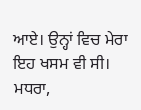ਆਏ। ਉਨ੍ਹਾਂ ਵਿਚ ਮੇਰਾ ਇਹ ਖਸਮ ਵੀ ਸੀ। ਮਧਰਾ,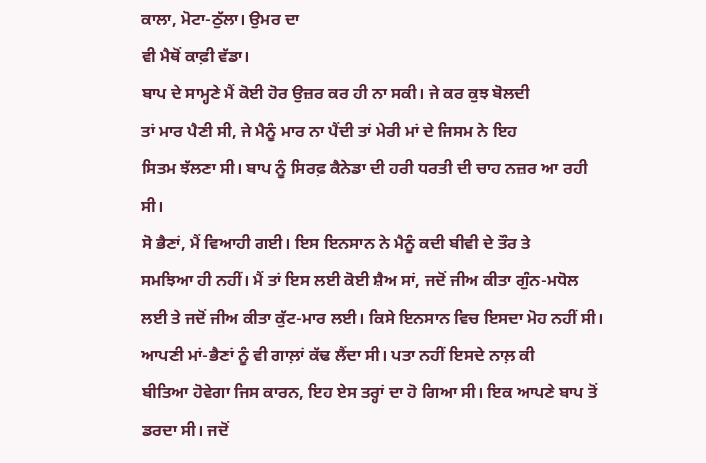ਕਾਲਾ, ਮੋਟਾ-ਠੁੱਲਾ। ਉਮਰ ਦਾ
ਵੀ ਮੈਥੋਂ ਕਾਫ਼ੀ ਵੱਡਾ।
ਬਾਪ ਦੇ ਸਾਮ੍ਹਣੇ ਮੈਂ ਕੋਈ ਹੋਰ ਉਜ਼ਰ ਕਰ ਹੀ ਨਾ ਸਕੀ। ਜੇ ਕਰ ਕੁਝ ਬੋਲਦੀ
ਤਾਂ ਮਾਰ ਪੈਣੀ ਸੀ, ਜੇ ਮੈਨੂੰ ਮਾਰ ਨਾ ਪੈਂਦੀ ਤਾਂ ਮੇਰੀ ਮਾਂ ਦੇ ਜਿਸਮ ਨੇ ਇਹ
ਸਿਤਮ ਝੱਲਣਾ ਸੀ। ਬਾਪ ਨੂੰ ਸਿਰਫ਼ ਕੈਨੇਡਾ ਦੀ ਹਰੀ ਧਰਤੀ ਦੀ ਚਾਹ ਨਜ਼ਰ ਆ ਰਹੀ
ਸੀ।
ਸੋ ਭੈਣਾਂ, ਮੈਂ ਵਿਆਹੀ ਗਈ। ਇਸ ਇਨਸਾਨ ਨੇ ਮੈਨੂੰ ਕਦੀ ਬੀਵੀ ਦੇ ਤੌਰ ਤੇ
ਸਮਝਿਆ ਹੀ ਨਹੀਂ। ਮੈਂ ਤਾਂ ਇਸ ਲਈ ਕੋਈ ਸ਼ੈਅ ਸਾਂ, ਜਦੋਂ ਜੀਅ ਕੀਤਾ ਗੁੰਨ-ਮਧੋਲ
ਲਈ ਤੇ ਜਦੋਂ ਜੀਅ ਕੀਤਾ ਕੁੱਟ-ਮਾਰ ਲਈ। ਕਿਸੇ ਇਨਸਾਨ ਵਿਚ ਇਸਦਾ ਮੋਹ ਨਹੀਂ ਸੀ।
ਆਪਣੀ ਮਾਂ-ਭੈਣਾਂ ਨੂੰ ਵੀ ਗਾਲ਼ਾਂ ਕੱਢ ਲੈਂਦਾ ਸੀ। ਪਤਾ ਨਹੀਂ ਇਸਦੇ ਨਾਲ਼ ਕੀ
ਬੀਤਿਆ ਹੋਵੇਗਾ ਜਿਸ ਕਾਰਨ, ਇਹ ਏਸ ਤਰ੍ਹਾਂ ਦਾ ਹੋ ਗਿਆ ਸੀ। ਇਕ ਆਪਣੇ ਬਾਪ ਤੋਂ
ਡਰਦਾ ਸੀ। ਜਦੋਂ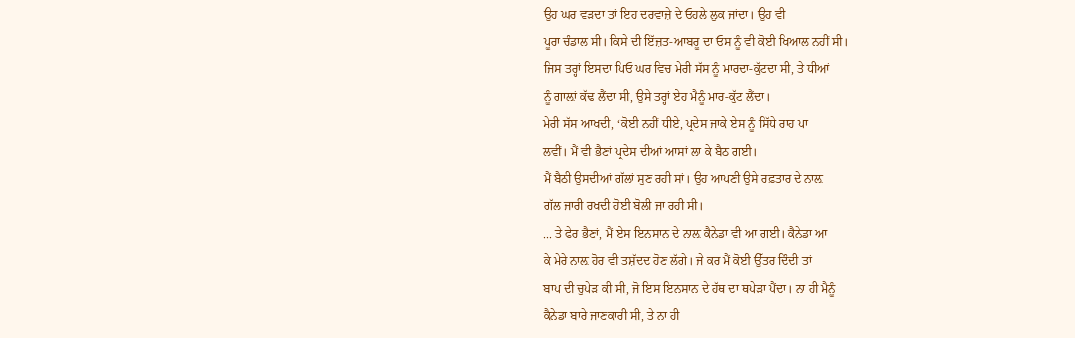ਉਹ ਘਰ ਵੜਦਾ ਤਾਂ ਇਹ ਦਰਵਾਜ਼ੇ ਦੇ ਓਹਲੇ ਲੁਕ ਜਾਂਦਾ। ਉਹ ਵੀ
ਪੂਰਾ ਚੰਡਾਲ ਸੀ। ਕਿਸੇ ਦੀ ਇੱਜ਼ਤ-ਆਬਰੂ ਦਾ ਓਸ ਨੂੰ ਵੀ ਕੋਈ ਖਿਆਲ ਨਹੀਂ ਸੀ।
ਜਿਸ ਤਰ੍ਹਾਂ ਇਸਦਾ ਪਿਓ ਘਰ ਵਿਚ ਮੇਰੀ ਸੱਸ ਨੂੰ ਮਾਰਦਾ-ਕੁੱਟਦਾ ਸੀ, ਤੇ ਧੀਆਂ
ਨੂੰ ਗਾਲ਼ਾਂ ਕੱਢ ਲੈਂਦਾ ਸੀ, ਉਸੇ ਤਰ੍ਹਾਂ ਏਹ ਮੈਨੂੰ ਮਾਰ-ਕੁੱਟ ਲੈਂਦਾ।
ਮੇਰੀ ਸੱਸ ਆਖਦੀ, ‘ਕੋਈ ਨਹੀਂ ਧੀਏ, ਪ੍ਰਦੇਸ ਜਾਕੇ ਏਸ ਨੂੰ ਸਿੱਧੇ ਰਾਹ ਪਾ
ਲਵੀਂ। ਮੈਂ ਵੀ ਭੈਣਾਂ ਪ੍ਰਦੇਸ ਦੀਆਂ ਆਸਾਂ ਲਾ ਕੇ ਬੈਠ ਗਈ।
ਮੈਂ ਬੈਠੀ ਉਸਦੀਆਂ ਗੱਲਾਂ ਸੁਣ ਰਹੀ ਸਾਂ। ਉਹ ਆਪਣੀ ਉਸੇ ਰਫ਼ਤਾਰ ਦੇ ਨਾਲ਼
ਗੱਲ ਜਾਰੀ ਰਖਦੀ ਹੋਈ ਬੋਲੀ ਜਾ ਰਹੀ ਸੀ।
... ਤੇ ਫੇਰ ਭੈਣਾਂ, ਮੈਂ ਏਸ ਇਨਸਾਨ ਦੇ ਨਾਲ਼ ਕੈਨੇਡਾ ਵੀ ਆ ਗਈ। ਕੈਨੇਡਾ ਆ
ਕੇ ਮੇਰੇ ਨਾਲ਼ ਹੋਰ ਵੀ ਤਸ਼ੱਦਦ ਹੋਣ ਲੱਗੇ। ਜੇ ਕਰ ਮੈਂ ਕੋਈ ਉੱਤਰ ਦਿੰਦੀ ਤਾਂ
ਬਾਪ ਦੀ ਚੁਪੇੜ ਕੀ ਸੀ, ਜੋ ਇਸ ਇਨਸਾਨ ਦੇ ਹੱਥ ਦਾ ਥਪੇੜਾ ਪੈਂਦਾ। ਨਾ ਹੀ ਮੈਨੂੰ
ਕੈਨੇਡਾ ਬਾਰੇ ਜਾਣਕਾਰੀ ਸੀ, ਤੇ ਨਾ ਹੀ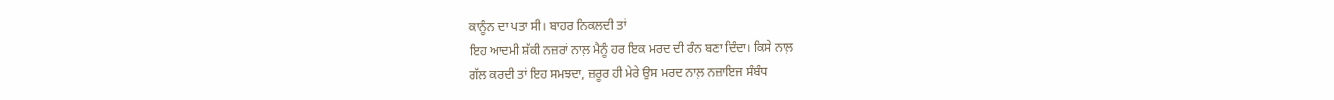ਕਾਨੂੰਨ ਦਾ ਪਤਾ ਸੀ। ਬਾਹਰ ਨਿਕਲਦੀ ਤਾਂ
ਇਹ ਆਦਮੀ ਸ਼ੱਕੀ ਨਜ਼ਰਾਂ ਨਾਲ਼ ਮੈਨੂੰ ਹਰ ਇਕ ਮਰਦ ਦੀ ਰੰਨ ਬਣਾ ਦਿੰਦਾ। ਕਿਸੇ ਨਾਲ਼
ਗੱਲ ਕਰਦੀ ਤਾਂ ਇਹ ਸਮਝਦਾ, ਜ਼ਰੂਰ ਹੀ ਮੇਰੇ ਉਸ ਮਰਦ ਨਾਲ਼ ਨਜ਼ਾਇਜ ਸੰਬੰਧ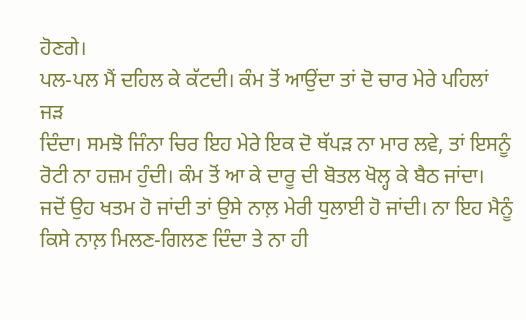ਹੋਣਗੇ।
ਪਲ-ਪਲ ਮੈਂ ਦਹਿਲ ਕੇ ਕੱਟਦੀ। ਕੰਮ ਤੋਂ ਆਉਂਦਾ ਤਾਂ ਦੋ ਚਾਰ ਮੇਰੇ ਪਹਿਲਾਂ ਜੜ
ਦਿੰਦਾ। ਸਮਝੋ ਜਿੰਨਾ ਚਿਰ ਇਹ ਮੇਰੇ ਇਕ ਦੋ ਥੱਪੜ ਨਾ ਮਾਰ ਲਵੇ, ਤਾਂ ਇਸਨੂੰ
ਰੋਟੀ ਨਾ ਹਜ਼ਮ ਹੁੰਦੀ। ਕੰਮ ਤੋਂ ਆ ਕੇ ਦਾਰੂ ਦੀ ਬੋਤਲ ਖੋਲ੍ਹ ਕੇ ਬੈਠ ਜਾਂਦਾ।
ਜਦੋਂ ਉਹ ਖਤਮ ਹੋ ਜਾਂਦੀ ਤਾਂ ਉਸੇ ਨਾਲ਼ ਮੇਰੀ ਧੁਲਾਈ ਹੋ ਜਾਂਦੀ। ਨਾ ਇਹ ਮੈਨੂੰ
ਕਿਸੇ ਨਾਲ਼ ਮਿਲਣ-ਗਿਲਣ ਦਿੰਦਾ ਤੇ ਨਾ ਹੀ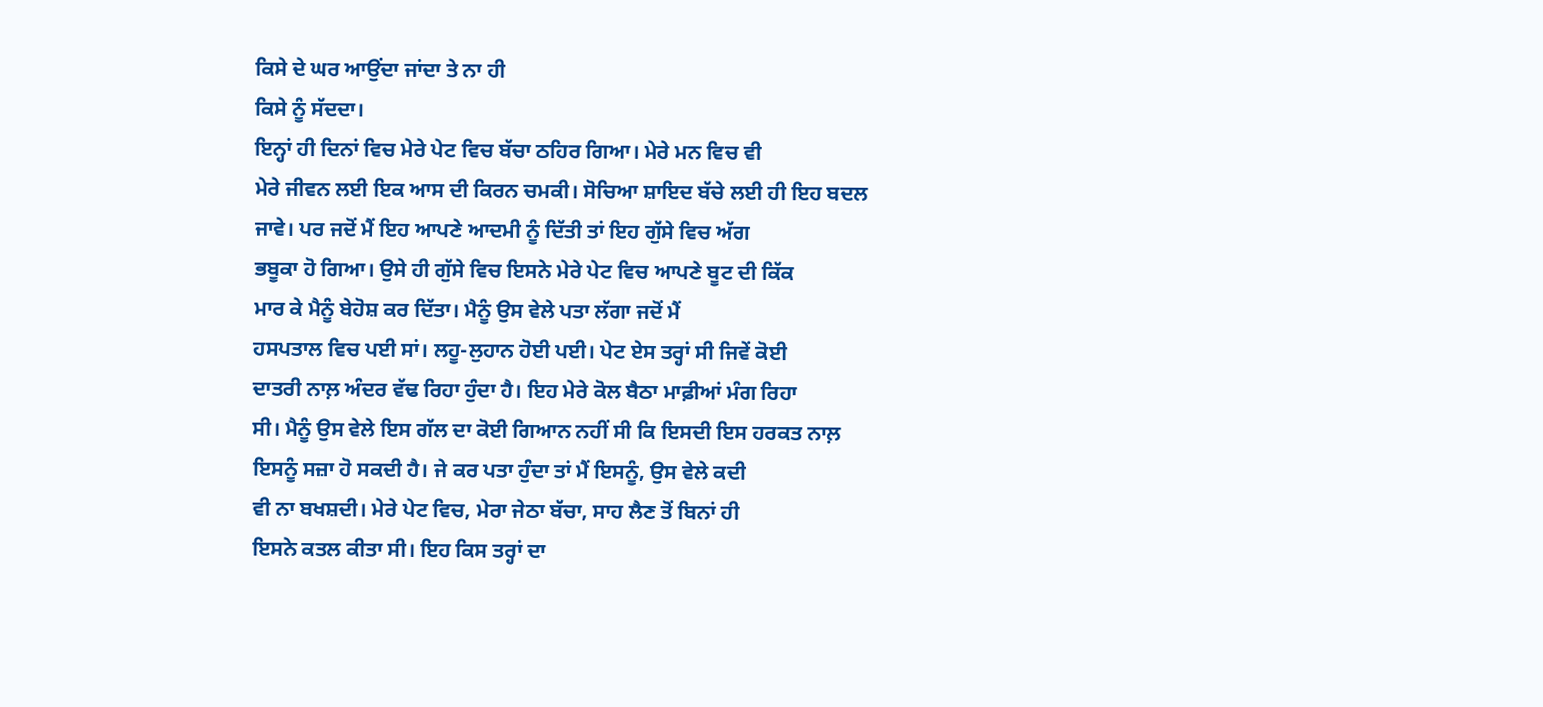ਕਿਸੇ ਦੇ ਘਰ ਆਉਂਦਾ ਜਾਂਦਾ ਤੇ ਨਾ ਹੀ
ਕਿਸੇ ਨੂੰ ਸੱਦਦਾ।
ਇਨ੍ਹਾਂ ਹੀ ਦਿਨਾਂ ਵਿਚ ਮੇਰੇ ਪੇਟ ਵਿਚ ਬੱਚਾ ਠਹਿਰ ਗਿਆ। ਮੇਰੇ ਮਨ ਵਿਚ ਵੀ
ਮੇਰੇ ਜੀਵਨ ਲਈ ਇਕ ਆਸ ਦੀ ਕਿਰਨ ਚਮਕੀ। ਸੋਚਿਆ ਸ਼ਾਇਦ ਬੱਚੇ ਲਈ ਹੀ ਇਹ ਬਦਲ
ਜਾਵੇ। ਪਰ ਜਦੋਂ ਮੈਂ ਇਹ ਆਪਣੇ ਆਦਮੀ ਨੂੰ ਦਿੱਤੀ ਤਾਂ ਇਹ ਗੁੱਸੇ ਵਿਚ ਅੱਗ
ਭਬੂਕਾ ਹੋ ਗਿਆ। ਉਸੇ ਹੀ ਗੁੱਸੇ ਵਿਚ ਇਸਨੇ ਮੇਰੇ ਪੇਟ ਵਿਚ ਆਪਣੇ ਬੂਟ ਦੀ ਕਿੱਕ
ਮਾਰ ਕੇ ਮੈਨੂੰ ਬੇਹੋਸ਼ ਕਰ ਦਿੱਤਾ। ਮੈਨੂੰ ਉਸ ਵੇਲੇ ਪਤਾ ਲੱਗਾ ਜਦੋਂ ਮੈਂ
ਹਸਪਤਾਲ ਵਿਚ ਪਈ ਸਾਂ। ਲਹੂ-ਲੁਹਾਨ ਹੋਈ ਪਈ। ਪੇਟ ਏਸ ਤਰ੍ਹਾਂ ਸੀ ਜਿਵੇਂ ਕੋਈ
ਦਾਤਰੀ ਨਾਲ਼ ਅੰਦਰ ਵੱਢ ਰਿਹਾ ਹੁੰਦਾ ਹੈ। ਇਹ ਮੇਰੇ ਕੋਲ ਬੈਠਾ ਮਾਫ਼ੀਆਂ ਮੰਗ ਰਿਹਾ
ਸੀ। ਮੈਨੂੰ ਉਸ ਵੇਲੇ ਇਸ ਗੱਲ ਦਾ ਕੋਈ ਗਿਆਨ ਨਹੀਂ ਸੀ ਕਿ ਇਸਦੀ ਇਸ ਹਰਕਤ ਨਾਲ਼
ਇਸਨੂੰ ਸਜ਼ਾ ਹੋ ਸਕਦੀ ਹੈ। ਜੇ ਕਰ ਪਤਾ ਹੁੰਦਾ ਤਾਂ ਮੈਂ ਇਸਨੂੰ, ਉਸ ਵੇਲੇ ਕਦੀ
ਵੀ ਨਾ ਬਖਸ਼ਦੀ। ਮੇਰੇ ਪੇਟ ਵਿਚ, ਮੇਰਾ ਜੇਠਾ ਬੱਚਾ, ਸਾਹ ਲੈਣ ਤੋਂ ਬਿਨਾਂ ਹੀ
ਇਸਨੇ ਕਤਲ ਕੀਤਾ ਸੀ। ਇਹ ਕਿਸ ਤਰ੍ਹਾਂ ਦਾ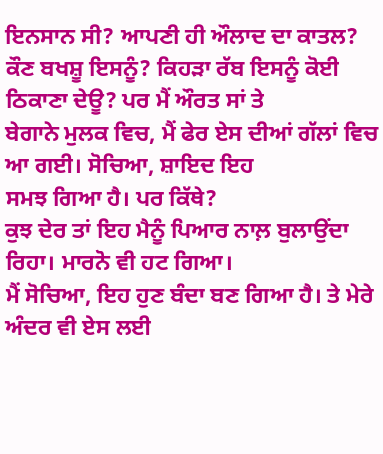ਇਨਸਾਨ ਸੀ? ਆਪਣੀ ਹੀ ਔਲਾਦ ਦਾ ਕਾਤਲ?
ਕੌਣ ਬਖਸ਼ੂ ਇਸਨੂੰ? ਕਿਹੜਾ ਰੱਬ ਇਸਨੂੰ ਕੋਈ ਠਿਕਾਣਾ ਦੇਊ? ਪਰ ਮੈਂ ਔਰਤ ਸਾਂ ਤੇ
ਬੇਗਾਨੇ ਮੁਲਕ ਵਿਚ, ਮੈਂ ਫੇਰ ਏਸ ਦੀਆਂ ਗੱਲਾਂ ਵਿਚ ਆ ਗਈ। ਸੋਚਿਆ, ਸ਼ਾਇਦ ਇਹ
ਸਮਝ ਗਿਆ ਹੈ। ਪਰ ਕਿੱਥੇ?
ਕੁਝ ਦੇਰ ਤਾਂ ਇਹ ਮੈਨੂੰ ਪਿਆਰ ਨਾਲ਼ ਬੁਲਾਉਂਦਾ ਰਿਹਾ। ਮਾਰਨੋ ਵੀ ਹਟ ਗਿਆ।
ਮੈਂ ਸੋਚਿਆ, ਇਹ ਹੁਣ ਬੰਦਾ ਬਣ ਗਿਆ ਹੈ। ਤੇ ਮੇਰੇ ਅੰਦਰ ਵੀ ਏਸ ਲਈ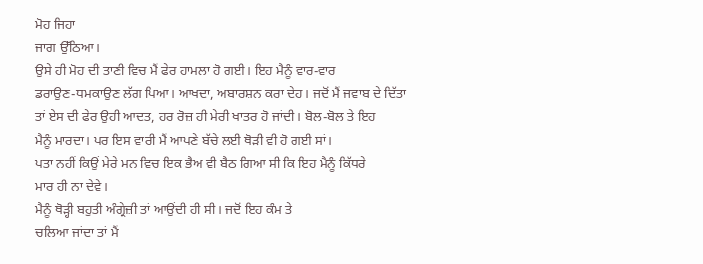ਮੋਹ ਜਿਹਾ
ਜਾਗ ਉੱਠਿਆ।
ਉਸੇ ਹੀ ਮੋਹ ਦੀ ਤਾਣੀ ਵਿਚ ਮੈਂ ਫੇਰ ਹਾਮਲਾ ਹੋ ਗਈ। ਇਹ ਮੈਨੂੰ ਵਾਰ-ਵਾਰ
ਡਰਾਉਣ-ਧਮਕਾਉਣ ਲੱਗ ਪਿਆ। ਆਖਦਾ, ਅਬਾਰਸ਼ਨ ਕਰਾ ਦੇਹ। ਜਦੋਂ ਮੈਂ ਜਵਾਬ ਦੇ ਦਿੱਤਾ
ਤਾਂ ਏਸ ਦੀ ਫੇਰ ਉਹੀ ਆਦਤ, ਹਰ ਰੋਜ਼ ਹੀ ਮੇਰੀ ਖਾਤਰ ਹੋ ਜਾਂਦੀ। ਬੋਲ-ਬੋਲ ਤੇ ਇਹ
ਮੈਨੂੰ ਮਾਰਦਾ। ਪਰ ਇਸ ਵਾਰੀ ਮੈਂ ਆਪਣੇ ਬੱਚੇ ਲਈ ਥੋੜੀ ਵੀ ਹੋ ਗਈ ਸਾਂ।
ਪਤਾ ਨਹੀਂ ਕਿਉਂ ਮੇਰੇ ਮਨ ਵਿਚ ਇਕ ਭੈਅ ਵੀ ਬੈਠ ਗਿਆ ਸੀ ਕਿ ਇਹ ਮੈਨੂੰ ਕਿੱਧਰੇ
ਮਾਰ ਹੀ ਨਾ ਦੇਵੇ।
ਮੈਨੂੰ ਥੋੜ੍ਹੀ ਬਹੁਤੀ ਅੰਗ੍ਰੇਜ਼ੀ ਤਾਂ ਆਉਂਦੀ ਹੀ ਸੀ। ਜਦੋਂ ਇਹ ਕੰਮ ਤੇ
ਚਲਿਆ ਜਾਂਦਾ ਤਾਂ ਮੈਂ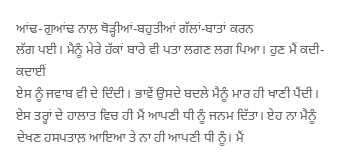ਆਂਢ-ਗੁਆਂਢ ਨਾਲ਼ ਥੋੜ੍ਹੀਆਂ-ਬਹੁਤੀਆਂ ਗੱਲਾਂ-ਬਾਤਾਂ ਕਰਨ
ਲੱਗ ਪਈ। ਮੈਨੂੰ ਮੇਰੇ ਹੱਕਾਂ ਬਾਰੇ ਵੀ ਪਤਾ ਲਗਣ ਲਗ ਪਿਆ। ਹੁਣ ਮੈਂ ਕਦੀ-ਕਦਾਈਂ
ਏਸ ਨੂੰ ਜਵਾਬ ਵੀ ਦੇ ਦਿੰਦੀ। ਭਾਵੇਂ ਉਸਦੇ ਬਦਲੇ ਮੈਨੂੰ ਮਾਰ ਹੀ ਖਾਣੀ ਪੈਂਦੀ।
ਏਸ ਤਰ੍ਹਾਂ ਦੇ ਹਾਲਾਤ ਵਿਚ ਹੀ ਮੈਂ ਆਪਣੀ ਧੀ ਨੂੰ ਜਨਮ ਦਿੱਤਾ। ਏਹ ਨਾ ਮੈਨੂੰ
ਦੇਖਣ ਹਸਪਤਾਲ਼ ਆਇਆ ਤੇ ਨਾ ਹੀ ਆਪਣੀ ਧੀ ਨੂੰ। ਮੈਂ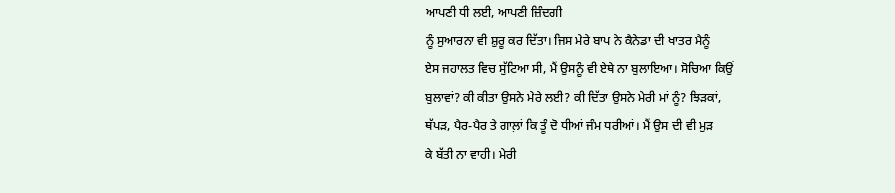ਆਪਣੀ ਧੀ ਲਈ, ਆਪਣੀ ਜ਼ਿੰਦਗੀ
ਨੂੰ ਸੁਆਰਨਾ ਵੀ ਸ਼ੁਰੂ ਕਰ ਦਿੱਤਾ। ਜਿਸ ਮੇਰੇ ਬਾਪ ਨੇ ਕੈਨੇਡਾ ਦੀ ਖਾਤਰ ਮੈਨੂੰ
ਏਸ ਜਹਾਲਤ ਵਿਚ ਸੁੱਟਿਆ ਸੀ, ਮੈਂ ਉਸਨੂੰ ਵੀ ਏਥੇ ਨਾ ਬੁਲਾਇਆ। ਸੋਚਿਆ ਕਿਉਂ
ਬੁਲਾਵਾਂ? ਕੀ ਕੀਤਾ ਉਸਨੇ ਮੇਰੇ ਲਈ? ਕੀ ਦਿੱਤਾ ਉਸਨੇ ਮੇਰੀ ਮਾਂ ਨੂੰ? ਝਿੜਕਾਂ,
ਥੱਪੜ, ਪੈਰ-ਪੈਰ ਤੇ ਗਾਲ਼ਾਂ ਕਿ ਤੂੰ ਦੋ ਧੀਆਂ ਜੰਮ ਧਰੀਆਂ। ਮੈਂ ਉਸ ਦੀ ਵੀ ਮੁੜ
ਕੇ ਬੱਤੀ ਨਾ ਵਾਹੀ। ਮੇਰੀ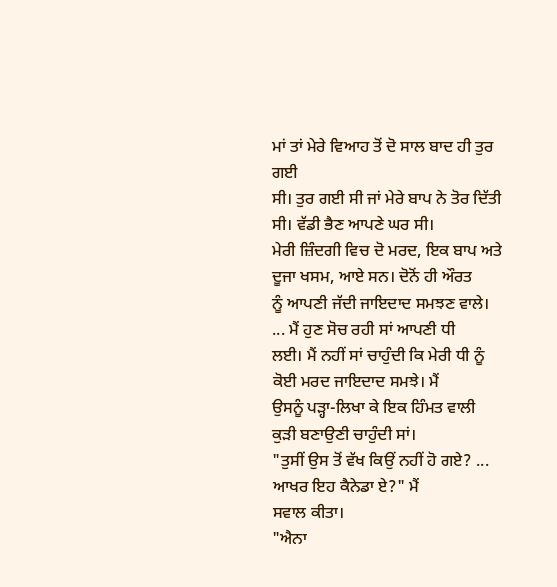ਮਾਂ ਤਾਂ ਮੇਰੇ ਵਿਆਹ ਤੋਂ ਦੋ ਸਾਲ ਬਾਦ ਹੀ ਤੁਰ ਗਈ
ਸੀ। ਤੁਰ ਗਈ ਸੀ ਜਾਂ ਮੇਰੇ ਬਾਪ ਨੇ ਤੋਰ ਦਿੱਤੀ ਸੀ। ਵੱਡੀ ਭੈਣ ਆਪਣੇ ਘਰ ਸੀ।
ਮੇਰੀ ਜ਼ਿੰਦਗੀ ਵਿਚ ਦੋ ਮਰਦ, ਇਕ ਬਾਪ ਅਤੇ ਦੂਜਾ ਖਸਮ, ਆਏ ਸਨ। ਦੋਨੋਂ ਹੀ ਔਰਤ
ਨੂੰ ਆਪਣੀ ਜੱਦੀ ਜਾਇਦਾਦ ਸਮਝਣ ਵਾਲੇ। ... ਮੈਂ ਹੁਣ ਸੋਚ ਰਹੀ ਸਾਂ ਆਪਣੀ ਧੀ
ਲਈ। ਮੈਂ ਨਹੀਂ ਸਾਂ ਚਾਹੁੰਦੀ ਕਿ ਮੇਰੀ ਧੀ ਨੂੰ ਕੋਈ ਮਰਦ ਜਾਇਦਾਦ ਸਮਝੇ। ਮੈਂ
ਉਸਨੂੰ ਪੜ੍ਹਾ-ਲਿਖਾ ਕੇ ਇਕ ਹਿੰਮਤ ਵਾਲੀ ਕੁੜੀ ਬਣਾਉਣੀ ਚਾਹੁੰਦੀ ਸਾਂ।
"ਤੁਸੀਂ ਉਸ ਤੋਂ ਵੱਖ ਕਿਉਂ ਨਹੀਂ ਹੋ ਗਏ? ... ਆਖਰ ਇਹ ਕੈਨੇਡਾ ਏ?" ਮੈਂ
ਸਵਾਲ ਕੀਤਾ।
"ਐਨਾ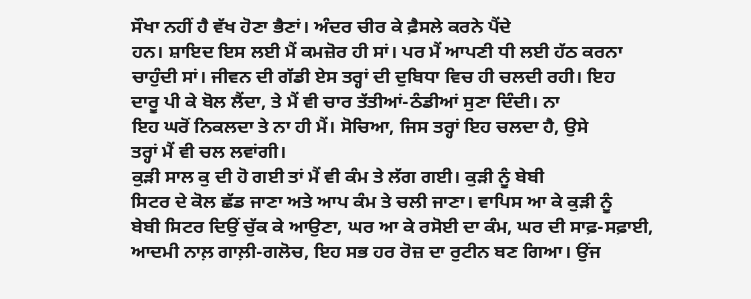ਸੌਖਾ ਨਹੀਂ ਹੈ ਵੱਖ ਹੋਣਾ ਭੈਣਾਂ। ਅੰਦਰ ਚੀਰ ਕੇ ਫ਼ੈਸਲੇ ਕਰਨੇ ਪੈਂਦੇ
ਹਨ। ਸ਼ਾਇਦ ਇਸ ਲਈ ਮੈਂ ਕਮਜ਼ੋਰ ਹੀ ਸਾਂ। ਪਰ ਮੈਂ ਆਪਣੀ ਧੀ ਲਈ ਹੱਠ ਕਰਨਾ
ਚਾਹੁੰਦੀ ਸਾਂ। ਜੀਵਨ ਦੀ ਗੱਡੀ ਏਸ ਤਰ੍ਹਾਂ ਦੀ ਦੁਬਿਧਾ ਵਿਚ ਹੀ ਚਲਦੀ ਰਹੀ। ਇਹ
ਦਾਰੂ ਪੀ ਕੇ ਬੋਲ ਲੈਂਦਾ, ਤੇ ਮੈਂ ਵੀ ਚਾਰ ਤੱਤੀਆਂ-ਠੰਡੀਆਂ ਸੁਣਾ ਦਿੰਦੀ। ਨਾ
ਇਹ ਘਰੋਂ ਨਿਕਲਦਾ ਤੇ ਨਾ ਹੀ ਮੈਂ। ਸੋਚਿਆ, ਜਿਸ ਤਰ੍ਹਾਂ ਇਹ ਚਲਦਾ ਹੈ, ਉਸੇ
ਤਰ੍ਹਾਂ ਮੈਂ ਵੀ ਚਲ ਲਵਾਂਗੀ।
ਕੁੜੀ ਸਾਲ ਕੁ ਦੀ ਹੋ ਗਈ ਤਾਂ ਮੈਂ ਵੀ ਕੰਮ ਤੇ ਲੱਗ ਗਈ। ਕੁੜੀ ਨੂੰ ਬੇਬੀ
ਸਿਟਰ ਦੇ ਕੋਲ ਛੱਡ ਜਾਣਾ ਅਤੇ ਆਪ ਕੰਮ ਤੇ ਚਲੀ ਜਾਣਾ। ਵਾਪਿਸ ਆ ਕੇ ਕੁੜੀ ਨੂੰ
ਬੇਬੀ ਸਿਟਰ ਦਿਉਂ ਚੁੱਕ ਕੇ ਆਉਣਾ, ਘਰ ਆ ਕੇ ਰਸੋਈ ਦਾ ਕੰਮ, ਘਰ ਦੀ ਸਾਫ਼-ਸਫ਼ਾਈ,
ਆਦਮੀ ਨਾਲ਼ ਗਾਲ਼ੀ-ਗਲੋਚ, ਇਹ ਸਭ ਹਰ ਰੋਜ਼ ਦਾ ਰੁਟੀਨ ਬਣ ਗਿਆ। ਉਂਜ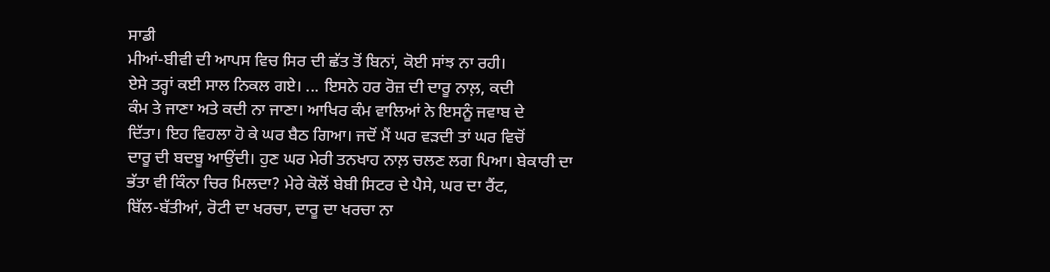ਸਾਡੀ
ਮੀਆਂ-ਬੀਵੀ ਦੀ ਆਪਸ ਵਿਚ ਸਿਰ ਦੀ ਛੱਤ ਤੋਂ ਬਿਨਾਂ, ਕੋਈ ਸਾਂਝ ਨਾ ਰਹੀ।
ਏਸੇ ਤਰ੍ਹਾਂ ਕਈ ਸਾਲ ਨਿਕਲ ਗਏ। ... ਇਸਨੇ ਹਰ ਰੋਜ਼ ਦੀ ਦਾਰੂ ਨਾਲ਼, ਕਦੀ
ਕੰਮ ਤੇ ਜਾਣਾ ਅਤੇ ਕਦੀ ਨਾ ਜਾਣਾ। ਆਖਿਰ ਕੰਮ ਵਾਲਿਆਂ ਨੇ ਇਸਨੂੰ ਜਵਾਬ ਦੇ
ਦਿੱਤਾ। ਇਹ ਵਿਹਲਾ ਹੋ ਕੇ ਘਰ ਬੈਠ ਗਿਆ। ਜਦੋਂ ਮੈਂ ਘਰ ਵੜਦੀ ਤਾਂ ਘਰ ਵਿਚੋਂ
ਦਾਰੂ ਦੀ ਬਦਬੂ ਆਉਂਦੀ। ਹੁਣ ਘਰ ਮੇਰੀ ਤਨਖਾਹ ਨਾਲ਼ ਚਲਣ ਲਗ ਪਿਆ। ਬੇਕਾਰੀ ਦਾ
ਭੱਤਾ ਵੀ ਕਿੰਨਾ ਚਿਰ ਮਿਲਦਾ? ਮੇਰੇ ਕੋਲੋਂ ਬੇਬੀ ਸਿਟਰ ਦੇ ਪੈਸੇ, ਘਰ ਦਾ ਰੈਂਟ,
ਬਿੱਲ-ਬੱਤੀਆਂ, ਰੋਟੀ ਦਾ ਖਰਚਾ, ਦਾਰੂ ਦਾ ਖਰਚਾ ਨਾ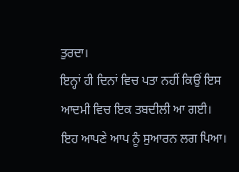ਤੁਰਦਾ।
ਇਨ੍ਹਾਂ ਹੀ ਦਿਨਾਂ ਵਿਚ ਪਤਾ ਨਹੀਂ ਕਿਉਂ ਇਸ ਆਦਮੀ ਵਿਚ ਇਕ ਤਬਦੀਲੀ ਆ ਗਈ।
ਇਹ ਆਪਣੇ ਆਪ ਨੂੰ ਸੁਆਰਨ ਲਗ ਪਿਆ।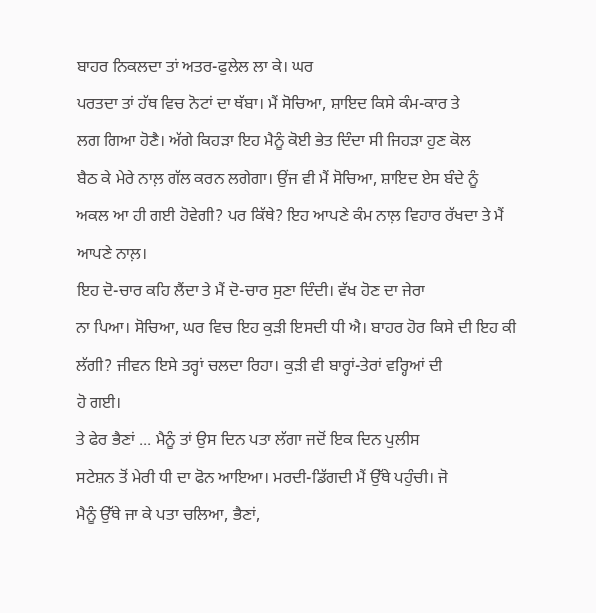ਬਾਹਰ ਨਿਕਲਦਾ ਤਾਂ ਅਤਰ-ਫੁਲੇਲ ਲਾ ਕੇ। ਘਰ
ਪਰਤਦਾ ਤਾਂ ਹੱਥ ਵਿਚ ਨੋਟਾਂ ਦਾ ਥੱਬਾ। ਮੈਂ ਸੋਚਿਆ, ਸ਼ਾਇਦ ਕਿਸੇ ਕੰਮ-ਕਾਰ ਤੇ
ਲਗ ਗਿਆ ਹੋਣੈ। ਅੱਗੇ ਕਿਹੜਾ ਇਹ ਮੈਨੂੰ ਕੋਈ ਭੇਤ ਦਿੰਦਾ ਸੀ ਜਿਹੜਾ ਹੁਣ ਕੋਲ
ਬੈਠ ਕੇ ਮੇਰੇ ਨਾਲ਼ ਗੱਲ ਕਰਨ ਲਗੇਗਾ। ਉਂਜ ਵੀ ਮੈਂ ਸੋਚਿਆ, ਸ਼ਾਇਦ ਏਸ ਬੰਦੇ ਨੂੰ
ਅਕਲ ਆ ਹੀ ਗਈ ਹੋਵੇਗੀ? ਪਰ ਕਿੱਥੇ? ਇਹ ਆਪਣੇ ਕੰਮ ਨਾਲ਼ ਵਿਹਾਰ ਰੱਖਦਾ ਤੇ ਮੈਂ
ਆਪਣੇ ਨਾਲ਼।
ਇਹ ਦੋ-ਚਾਰ ਕਹਿ ਲੈਂਦਾ ਤੇ ਮੈਂ ਦੋ-ਚਾਰ ਸੁਣਾ ਦਿੰਦੀ। ਵੱਖ ਹੋਣ ਦਾ ਜੇਰਾ
ਨਾ ਪਿਆ। ਸੋਚਿਆ, ਘਰ ਵਿਚ ਇਹ ਕੁੜੀ ਇਸਦੀ ਧੀ ਐ। ਬਾਹਰ ਹੋਰ ਕਿਸੇ ਦੀ ਇਹ ਕੀ
ਲੱਗੀ? ਜੀਵਨ ਇਸੇ ਤਰ੍ਹਾਂ ਚਲਦਾ ਰਿਹਾ। ਕੁੜੀ ਵੀ ਬਾਰ੍ਹਾਂ-ਤੇਰਾਂ ਵਰ੍ਹਿਆਂ ਦੀ
ਹੋ ਗਈ।
ਤੇ ਫੇਰ ਭੈਣਾਂ ... ਮੈਨੂੰ ਤਾਂ ਉਸ ਦਿਨ ਪਤਾ ਲੱਗਾ ਜਦੋਂ ਇਕ ਦਿਨ ਪੁਲੀਸ
ਸਟੇਸ਼ਨ ਤੋਂ ਮੇਰੀ ਧੀ ਦਾ ਫੋਨ ਆਇਆ। ਮਰਦੀ-ਡਿੱਗਦੀ ਮੈਂ ਉੱਥੇ ਪਹੁੰਚੀ। ਜੋ
ਮੈਨੂੰ ਉੱਥੇ ਜਾ ਕੇ ਪਤਾ ਚਲਿਆ, ਭੈਣਾਂ,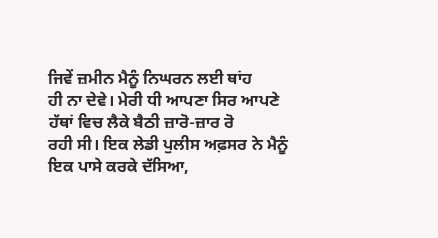ਜਿਵੇਂ ਜ਼ਮੀਨ ਮੈਨੂੰ ਨਿਘਰਨ ਲਈ ਥਾਂਹ
ਹੀ ਨਾ ਦੇਵੇ। ਮੇਰੀ ਧੀ ਆਪਣਾ ਸਿਰ ਆਪਣੇ ਹੱਥਾਂ ਵਿਚ ਲੈਕੇ ਬੈਠੀ ਜ਼ਾਰੋ-ਜ਼ਾਰ ਰੋ
ਰਹੀ ਸੀ। ਇਕ ਲੇਡੀ ਪੁਲੀਸ ਅਫ਼ਸਰ ਨੇ ਮੈਨੂੰ ਇਕ ਪਾਸੇ ਕਰਕੇ ਦੱਸਿਆ,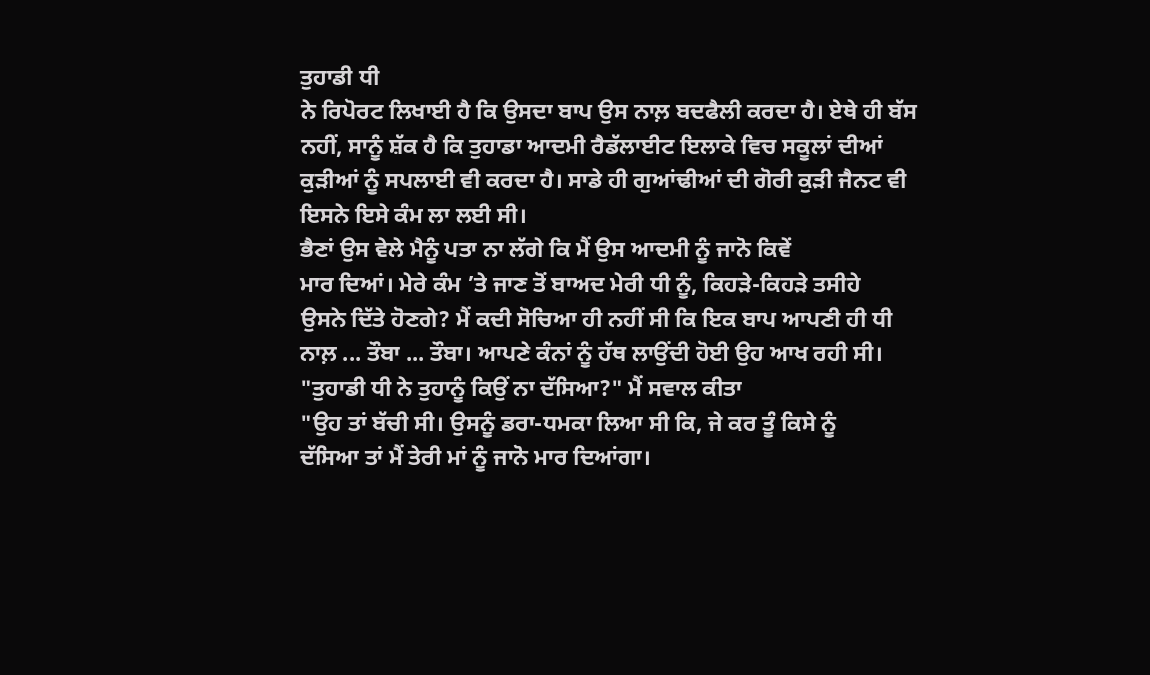ਤੁਹਾਡੀ ਧੀ
ਨੇ ਰਿਪੋਰਟ ਲਿਖਾਈ ਹੈ ਕਿ ਉਸਦਾ ਬਾਪ ਉਸ ਨਾਲ਼ ਬਦਫੈਲੀ ਕਰਦਾ ਹੈ। ਏਥੇ ਹੀ ਬੱਸ
ਨਹੀਂ, ਸਾਨੂੰ ਸ਼ੱਕ ਹੈ ਕਿ ਤੁਹਾਡਾ ਆਦਮੀ ਰੈਡੱਲਾਈਟ ਇਲਾਕੇ ਵਿਚ ਸਕੂਲਾਂ ਦੀਆਂ
ਕੁੜੀਆਂ ਨੂੰ ਸਪਲਾਈ ਵੀ ਕਰਦਾ ਹੈ। ਸਾਡੇ ਹੀ ਗੁਆਂਢੀਆਂ ਦੀ ਗੋਰੀ ਕੁੜੀ ਜੈਨਟ ਵੀ
ਇਸਨੇ ਇਸੇ ਕੰਮ ਲਾ ਲਈ ਸੀ।
ਭੈਣਾਂ ਉਸ ਵੇਲੇ ਮੈਨੂੰ ਪਤਾ ਨਾ ਲੱਗੇ ਕਿ ਮੈਂ ਉਸ ਆਦਮੀ ਨੂੰ ਜਾਨੋ ਕਿਵੇਂ
ਮਾਰ ਦਿਆਂ। ਮੇਰੇ ਕੰਮ ’ਤੇ ਜਾਣ ਤੋਂ ਬਾਅਦ ਮੇਰੀ ਧੀ ਨੂੰ, ਕਿਹੜੇ-ਕਿਹੜੇ ਤਸੀਹੇ
ਉਸਨੇ ਦਿੱਤੇ ਹੋਣਗੇ? ਮੈਂ ਕਦੀ ਸੋਚਿਆ ਹੀ ਨਹੀਂ ਸੀ ਕਿ ਇਕ ਬਾਪ ਆਪਣੀ ਹੀ ਧੀ
ਨਾਲ਼ ... ਤੌਬਾ ... ਤੌਬਾ। ਆਪਣੇ ਕੰਨਾਂ ਨੂੰ ਹੱਥ ਲਾਉਂਦੀ ਹੋਈ ਉਹ ਆਖ ਰਹੀ ਸੀ।
"ਤੁਹਾਡੀ ਧੀ ਨੇ ਤੁਹਾਨੂੰ ਕਿਉਂ ਨਾ ਦੱਸਿਆ?" ਮੈਂ ਸਵਾਲ ਕੀਤਾ
"ਉਹ ਤਾਂ ਬੱਚੀ ਸੀ। ਉਸਨੂੰ ਡਰਾ-ਧਮਕਾ ਲਿਆ ਸੀ ਕਿ, ਜੇ ਕਰ ਤੂੰ ਕਿਸੇ ਨੂੰ
ਦੱਸਿਆ ਤਾਂ ਮੈਂ ਤੇਰੀ ਮਾਂ ਨੂੰ ਜਾਨੋ ਮਾਰ ਦਿਆਂਗਾ।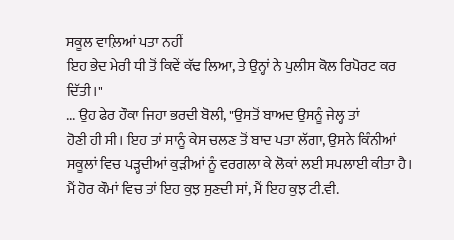ਸਕੂਲ ਵਾਲ਼ਿਆਂ ਪਤਾ ਨਹੀਂ
ਇਹ ਭੇਦ ਮੇਰੀ ਧੀ ਤੋਂ ਕਿਵੇਂ ਕੱਢ ਲਿਆ, ਤੇ ਉਨ੍ਹਾਂ ਨੇ ਪੁਲੀਸ ਕੋਲ ਰਿਪੋਰਟ ਕਰ
ਦਿੱਤੀ।"
... ਉਹ ਫੇਰ ਹੌਕਾ ਜਿਹਾ ਭਰਦੀ ਬੋਲੀ, "ਉਸਤੋਂ ਬਾਅਦ ਉਸਨੂੰ ਜੇਲ੍ਹ ਤਾਂ
ਹੋਣੀ ਹੀ ਸੀ। ਇਹ ਤਾਂ ਸਾਨੂੰ ਕੇਸ ਚਲਣ ਤੋਂ ਬਾਦ ਪਤਾ ਲੱਗਾ, ਉਸਨੇ ਕਿੰਨੀਆਂ
ਸਕੂਲਾਂ ਵਿਚ ਪੜ੍ਹਦੀਆਂ ਕੁੜੀਆਂ ਨੂੰ ਵਰਗਲਾ ਕੇ ਲੋਕਾਂ ਲਈ ਸਪਲਾਈ ਕੀਤਾ ਹੈ।
ਮੈਂ ਹੋਰ ਕੌਮਾਂ ਵਿਚ ਤਾਂ ਇਹ ਕੁਝ ਸੁਣਦੀ ਸਾਂ, ਮੈਂ ਇਹ ਕੁਝ ਟੀ.ਵੀ.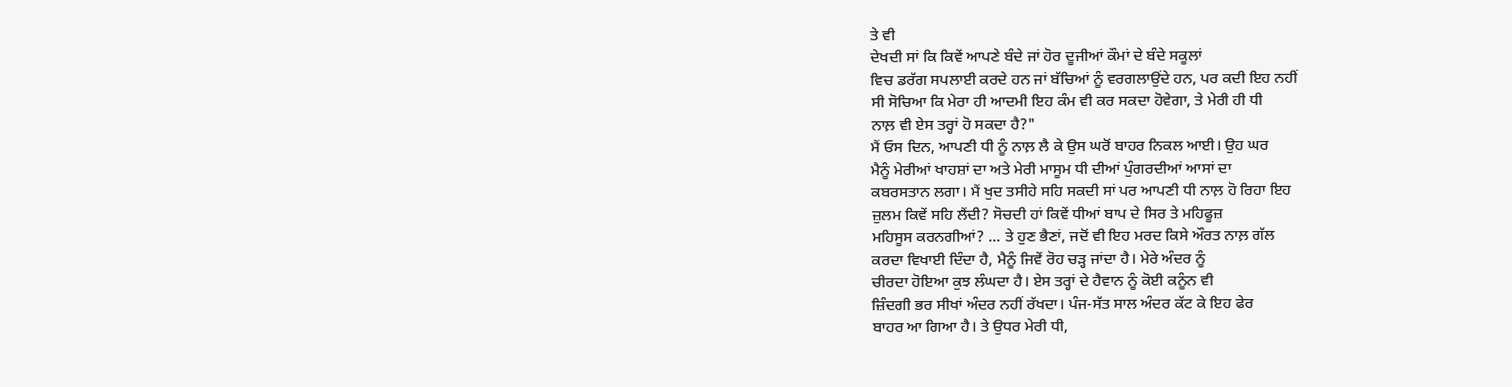ਤੇ ਵੀ
ਦੇਖਦੀ ਸਾਂ ਕਿ ਕਿਵੇਂ ਆਪਣੇ ਬੰਦੇ ਜਾਂ ਹੋਰ ਦੂਜੀਆਂ ਕੌਮਾਂ ਦੇ ਬੰਦੇ ਸਕੂਲਾਂ
ਵਿਚ ਡਰੱਗ ਸਪਲਾਈ ਕਰਦੇ ਹਨ ਜਾਂ ਬੱਚਿਆਂ ਨੂੰ ਵਰਗਲਾਉਂਦੇ ਹਨ, ਪਰ ਕਦੀ ਇਹ ਨਹੀਂ
ਸੀ ਸੋਚਿਆ ਕਿ ਮੇਰਾ ਹੀ ਆਦਮੀ ਇਹ ਕੰਮ ਵੀ ਕਰ ਸਕਦਾ ਹੋਵੇਗਾ, ਤੇ ਮੇਰੀ ਹੀ ਧੀ
ਨਾਲ਼ ਵੀ ਏਸ ਤਰ੍ਹਾਂ ਹੋ ਸਕਦਾ ਹੈ?"
ਮੈਂ ਓਸ ਦਿਨ, ਆਪਣੀ ਧੀ ਨੂੰ ਨਾਲ਼ ਲੈ ਕੇ ਉਸ ਘਰੋਂ ਬਾਹਰ ਨਿਕਲ ਆਈ। ਉਹ ਘਰ
ਮੈਨੂੰ ਮੇਰੀਆਂ ਖਾਹਸ਼ਾਂ ਦਾ ਅਤੇ ਮੇਰੀ ਮਾਸੂਮ ਧੀ ਦੀਆਂ ਪੁੰਗਰਦੀਆਂ ਆਸਾਂ ਦਾ
ਕਬਰਸਤਾਨ ਲਗਾ। ਮੈਂ ਖੁਦ ਤਸੀਹੇ ਸਹਿ ਸਕਦੀ ਸਾਂ ਪਰ ਆਪਣੀ ਧੀ ਨਾਲ਼ ਹੋ ਰਿਹਾ ਇਹ
ਜ਼ੁਲਮ ਕਿਵੇਂ ਸਹਿ ਲੈਂਦੀ? ਸੋਚਦੀ ਹਾਂ ਕਿਵੇਂ ਧੀਆਂ ਬਾਪ ਦੇ ਸਿਰ ਤੇ ਮਹਿਫੂਜ਼
ਮਹਿਸੂਸ ਕਰਨਗੀਆਂ? ... ਤੇ ਹੁਣ ਭੈਣਾਂ, ਜਦੋਂ ਵੀ ਇਹ ਮਰਦ ਕਿਸੇ ਔਰਤ ਨਾਲ਼ ਗੱਲ
ਕਰਦਾ ਵਿਖਾਈ ਦਿੰਦਾ ਹੈ, ਮੈਨੂੰ ਜਿਵੇਂ ਰੋਹ ਚੜ੍ਹ ਜਾਂਦਾ ਹੈ। ਮੇਰੇ ਅੰਦਰ ਨੂੰ
ਚੀਰਦਾ ਹੋਇਆ ਕੁਝ ਲੰਘਦਾ ਹੈ। ਏਸ ਤਰ੍ਹਾਂ ਦੇ ਹੈਵਾਨ ਨੂੰ ਕੋਈ ਕਨੂੰਨ ਵੀ
ਜ਼ਿੰਦਗੀ ਭਰ ਸੀਖਾਂ ਅੰਦਰ ਨਹੀਂ ਰੱਖਦਾ। ਪੰਜ-ਸੱਤ ਸਾਲ ਅੰਦਰ ਕੱਟ ਕੇ ਇਹ ਫੇਰ
ਬਾਹਰ ਆ ਗਿਆ ਹੈ। ਤੇ ਉਧਰ ਮੇਰੀ ਧੀ,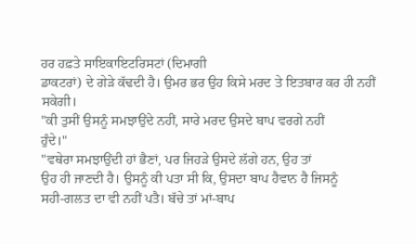ਹਰ ਹਫ਼ਤੇ ਸਾਇਕਾਇਟਰਿਸਟਾਂ (ਦਿਮਾਗੀ
ਡਾਕਟਰਾਂ) ਦੇ ਗੇੜੇ ਕੱਢਦੀ ਹੈ। ਉਮਰ ਭਰ ਉਹ ਕਿਸੇ ਮਰਦ ਤੇ ਇਤਬਾਰ ਕਰ ਹੀ ਨਹੀਂ
ਸਕੇਗੀ।
"ਕੀ ਤੁਸੀਂ ਉਸਨੂੰ ਸਮਝਾਉਂਦੇ ਨਹੀਂ, ਸਾਰੇ ਮਰਦ ਉਸਦੇ ਬਾਪ ਵਰਗੇ ਨਹੀਂ
ਹੁੰਦੇ।"
"ਵਥੇਰਾ ਸਮਝਾਉਂਦੀ ਹਾਂ ਭੈਣਾਂ, ਪਰ ਜਿਹੜੇ ਉਸਦੇ ਲੱਗੇ ਹਨ, ਉਹ ਤਾਂ
ਉਹ ਹੀ ਜਾਣਦੀ ਹੈ। ਉਸਨੂੰ ਕੀ ਪਤਾ ਸੀ ਕਿ, ਉਸਦਾ ਬਾਪ ਹੈਵਾਨ ਹੈ ਜਿਸਨੂੰ
ਸਹੀ-ਗਲਤ ਦਾ ਵੀ ਨਹੀਂ ਪਤੈ। ਬੱਚੇ ਤਾਂ ਮਾਂ-ਬਾਪ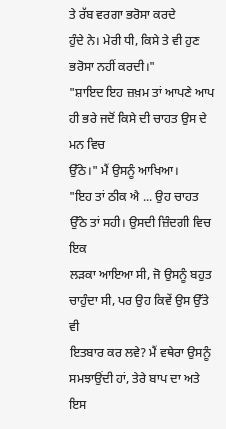ਤੇ ਰੱਬ ਵਰਗਾ ਭਰੋਸਾ ਕਰਦੇ
ਹੁੰਦੇ ਨੇ। ਮੇਰੀ ਧੀ, ਕਿਸੇ ਤੇ ਵੀ ਹੁਣ ਭਰੋਸਾ ਨਹੀਂ ਕਰਦੀ।"
"ਸ਼ਾਇਦ ਇਹ ਜ਼ਖ਼ਮ ਤਾਂ ਆਪਣੇ ਆਪ ਹੀ ਭਰੇ ਜਦੋਂ ਕਿਸੇ ਦੀ ਚਾਹਤ ਉਸ ਦੇ ਮਨ ਵਿਚ
ਉੱਠੇ।" ਮੈਂ ਉਸਨੂੰ ਆਖਿਆ।
"ਇਹ ਤਾਂ ਠੀਕ ਐ ... ਉਹ ਚਾਹਤ ਉੱਠੇ ਤਾਂ ਸਹੀ। ਉਸਦੀ ਜ਼ਿੰਦਗੀ ਵਿਚ ਇਕ
ਲੜਕਾ ਆਇਆ ਸੀ, ਜੋ ਉਸਨੂੰ ਬਹੁਤ ਚਾਹੁੰਦਾ ਸੀ, ਪਰ ਉਹ ਕਿਵੇਂ ਉਸ ਉੱਤੇ ਵੀ
ਇਤਬਾਰ ਕਰ ਲਵੇ? ਮੈਂ ਵਥੇਰਾ ਉਸਨੂੰ ਸਮਝਾਉਂਦੀ ਹਾਂ, ਤੇਰੇ ਬਾਪ ਦਾ ਅਤੇ ਇਸ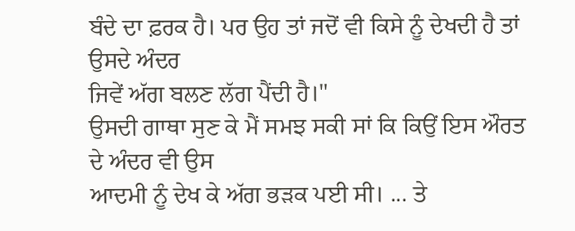ਬੰਦੇ ਦਾ ਫ਼ਰਕ ਹੈ। ਪਰ ਉਹ ਤਾਂ ਜਦੋਂ ਵੀ ਕਿਸੇ ਨੂੰ ਦੇਖਦੀ ਹੈ ਤਾਂ ਉਸਦੇ ਅੰਦਰ
ਜਿਵੇਂ ਅੱਗ ਬਲਣ ਲੱਗ ਪੈਂਦੀ ਹੈ।"
ਉਸਦੀ ਗਾਥਾ ਸੁਣ ਕੇ ਮੈਂ ਸਮਝ ਸਕੀ ਸਾਂ ਕਿ ਕਿਉਂ ਇਸ ਔਰਤ ਦੇ ਅੰਦਰ ਵੀ ਉਸ
ਆਦਮੀ ਨੂੰ ਦੇਖ ਕੇ ਅੱਗ ਭੜਕ ਪਈ ਸੀ। ... ਤੇ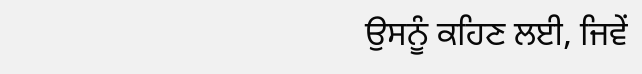ਉਸਨੂੰ ਕਹਿਣ ਲਈ, ਜਿਵੇਂ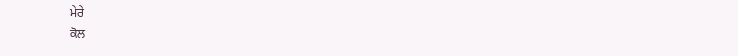ਮੇਰੇ
ਕੋਲ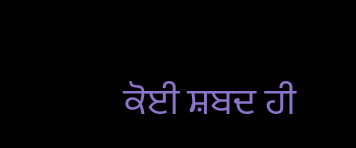ਕੋਈ ਸ਼ਬਦ ਹੀ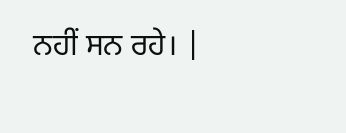ਨਹੀਂ ਸਨ ਰਹੇ। |